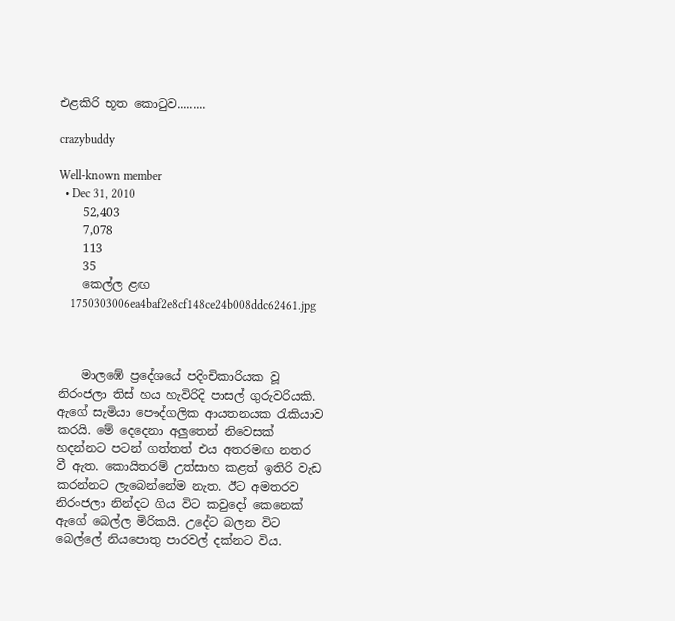එළකිරි භූත කොටුව.........

crazybuddy

Well-known member
  • Dec 31, 2010
    52,403
    7,078
    113
    35
    කෙල්ල ළඟ
    1750303006ea4baf2e8cf148ce24b008ddc62461.jpg



    මාලඹේ ප්‍රදේශයේ පදිංචිකාරියක වූ නිරංජලා තිස් හය හැවිරිදි පාසල් ගුරුවරියකි. ඇගේ සැමියා පෞද්ගලික ආයතනයක රැකියාව කරයි. මේ දෙදෙනා අලුතෙන් නිවෙසක් හදන්නට පටන් ගත්තත් එය අතරමඟ නතර වී ඇත. කොයිතරම් උත්සාහ කළත් ඉතිරි වැඩ කරන්නට ලැබෙන්නේම නැත. ඊට අමතරව නිරංජලා නින්දට ගිය විට කවුදෝ කෙනෙක් ඇගේ බෙල්ල මිරිකයි. උදේට බලන විට බෙල්ලේ නියපොතු පාරවල් දක්නට විය.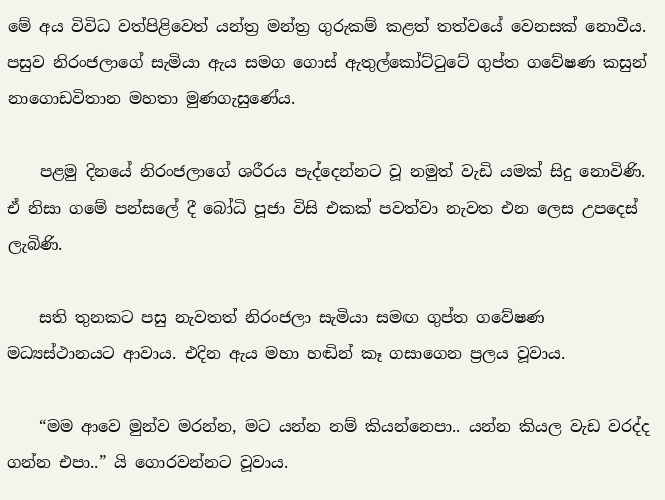මේ අය විවිධ වත්පිළිවෙත් යන්ත්‍ර මන්ත්‍ර ගුරුකම් කළත් තත්වයේ වෙනසක් නොවීය. පසුව නිරංජලාගේ සැමියා ඇය සමග ගොස් ඇතුල්කෝට්ටුටේ ගුප්ත ගවේෂණ කසුන් නාගොඩවිතාන මහතා මුණගැසුණේය.

    පළමු දිනයේ නිරංජලාගේ ශරීරය පැද්දෙන්නට වූ නමුත් වැඩි යමක් සිදු නොවිණි. ඒ නිසා ගමේ පන්සලේ දී බෝධි පූජා විසි එකක් පවත්වා නැවත එන ලෙස උපදෙස් ලැබිණි.

    සති තුනකට පසු නැවතත් නිරංජලා සැමියා සමඟ ගුප්ත ගවේෂණ මධ්‍යස්ථානයට ආවාය. එදින ඇය මහා හඬින් කෑ ගසාගෙන ප්‍රලය වූවාය.

    “මම ආවෙ මුන්ව මරන්න, මට යන්න නම් කියන්නෙපා.. යන්න කියල වැඩ වරද්ද ගන්න එපා..” යි ගොරවන්නට වූවාය.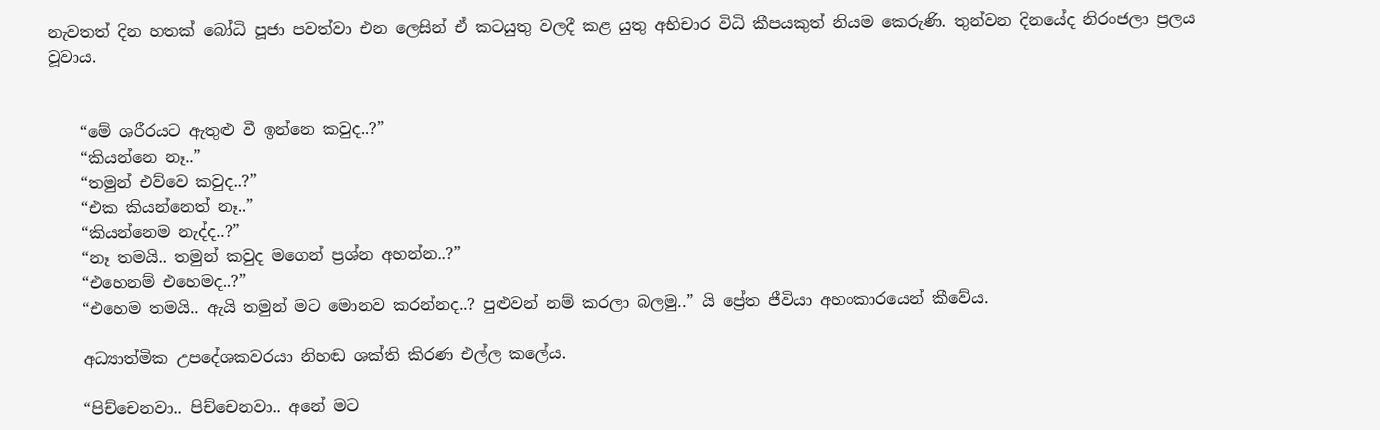නැවතත් දින හතක් බෝධි පූජා පවත්වා එන ලෙසින් ඒ කටයුතු වලදී කළ යුතු අභිචාර විධි කීපයකුත් නියම කෙරුණි. තුන්වන දිනයේද නිරංජලා ප්‍රලය වූවාය.


    “මේ ශරීරයට ඇතුළු වී ඉන්නෙ කවුද..?”
    “කියන්නෙ නෑ..”
    “තමුන් එව්වෙ කවුද..?”
    “එක කියන්නෙත් නෑ..”
    “කියන්නෙම නැද්ද..?”
    “නෑ තමයි.. තමුන් කවුද මගෙන් ප්‍රශ්න අහන්න..?”
    “එහෙනම් එහෙමද..?”
    “එහෙම තමයි.. ඇයි තමුන් මට මොනව කරන්නද..? පුළුවන් නම් කරලා බලමු..” යි ප්‍රේත ජීවියා අහංකාරයෙන් කීවේය.

    අධ්‍යාත්මික උපදේශකවරයා නිහඬ ශක්ති කිරණ එල්ල කලේය.

    “පිච්චෙනවා.. පිච්චෙනවා.. අනේ මට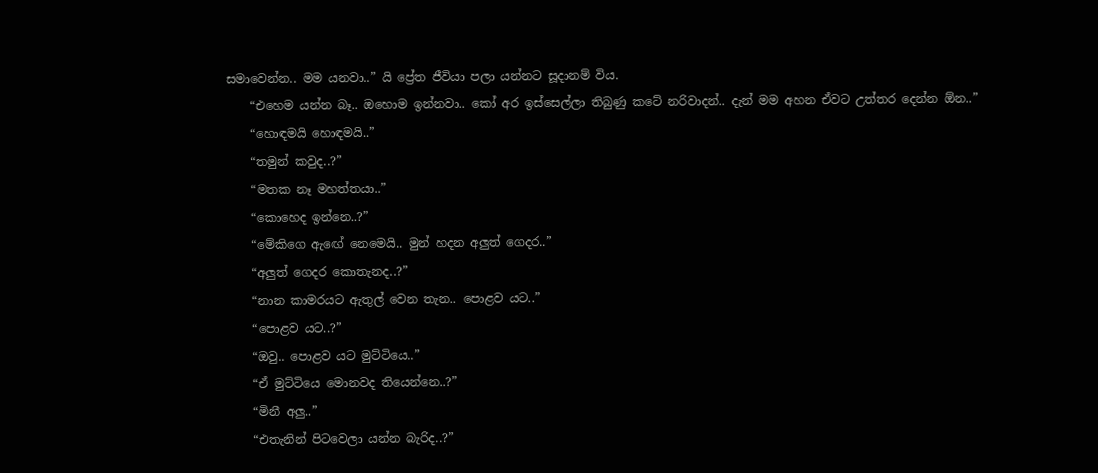සමාවෙන්න.. මම යනවා..” යි ප්‍රේත ජීවියා පලා යන්නට සූදානම් විය.
    “එහෙම යන්න බෑ.. ඔහොම ඉන්නවා.. කෝ අර ඉස්සෙල්ලා තිබුණු කටේ නරිවාදන්.. දැන් මම අහන ඒවට උත්තර දෙන්න ඕන..”
    “හොඳමයි හොඳමයි..”
    “තමුන් කවුද..?”
    “මතක නෑ මහත්තයා..”
    “කොහෙද ඉන්නෙ..?”
    “මේකිගෙ ඇඟේ නෙමෙයි.. මුන් හදන අලුත් ගෙදර..”
    “අලුත් ගෙදර කොතැනද..?”
    “නාන කාමරයට ඇතුල් වෙන තැන.. පොළව යට..”
    “පොළව යට..?”
    “ඔවු.. පොළව යට මුට්ටියෙ..”
    “ඒ මුට්ටියෙ මොනවද තියෙන්නෙ..?”
    “මිනී අලු..”
    “එතැනින් පිටවෙලා යන්න බැරිද..?”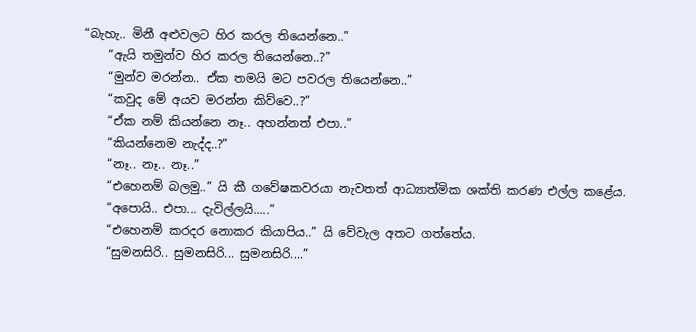“බැහැ.. මිනී අළුවලට හිර කරල තියෙන්නෙ..”
    “ඇයි තමුන්ව හිර කරල තියෙන්නෙ..?”
    “මුන්ව මරන්න.. ඒක තමයි මට පවරල තියෙන්නෙ..”
    “කවුද මේ අයව මරන්න කිව්වෙ..?”
    “ඒක නම් කියන්නෙ නෑ.. අහන්නත් එපා..”
    “කියන්නෙම නැද්ද..?”
    “නෑ.. නෑ.. නෑ..”
    “එහෙනම් බලමු..” යි කී ගවේෂකවරයා නැවතත් ආධ්‍යාත්මික ශක්ති කරණ එල්ල කළේය.
    “අපොයි.. එපා... දැවිල්ලයි.....”
    “එහෙනම් කරදර නොකර කියාපිය..” යි වේවැල අතට ගත්තේය.
    “සුමනසිරි.. සුමනසිරි... සුමනසිරි....”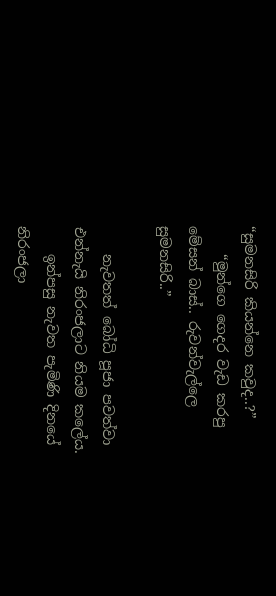“සුමනසිරි කියන්නෙ කවුද..?”
    “මුන්ගෙ ගෙදර වැඩ කරපු මේසන් බාස්.. රුවන්වැල්ලෙ සුමනසිරි..”

    නැවතත් බෝධි පූජා පවත්වා එන්නැයි නිරංජලාට නියම කලේය.
    ඉන්පසු නැවත පැමිණි දිනයේ නිරංජලා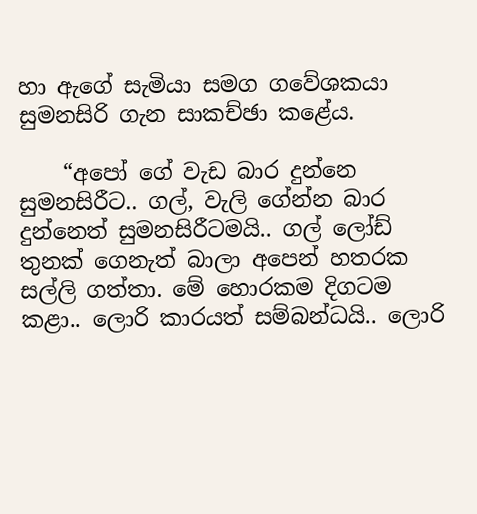හා ඇගේ සැමියා සමග ගවේශකයා සුමනසිරි ගැන සාකච්ඡා කළේය.

    “අපෝ ගේ වැඩ බාර දුන්නෙ සුමනසිරීට.. ගල්, වැලි ගේන්න බාර දුන්නෙත් සුමනසිරීටමයි.. ගල් ලෝඩ් තුනක් ගෙනැත් බාලා අපෙන් හතරක සල්ලි ගත්තා. මේ හොරකම දිගටම කළා.. ලොරි කාරයත් සම්බන්ධයි.. ලොරි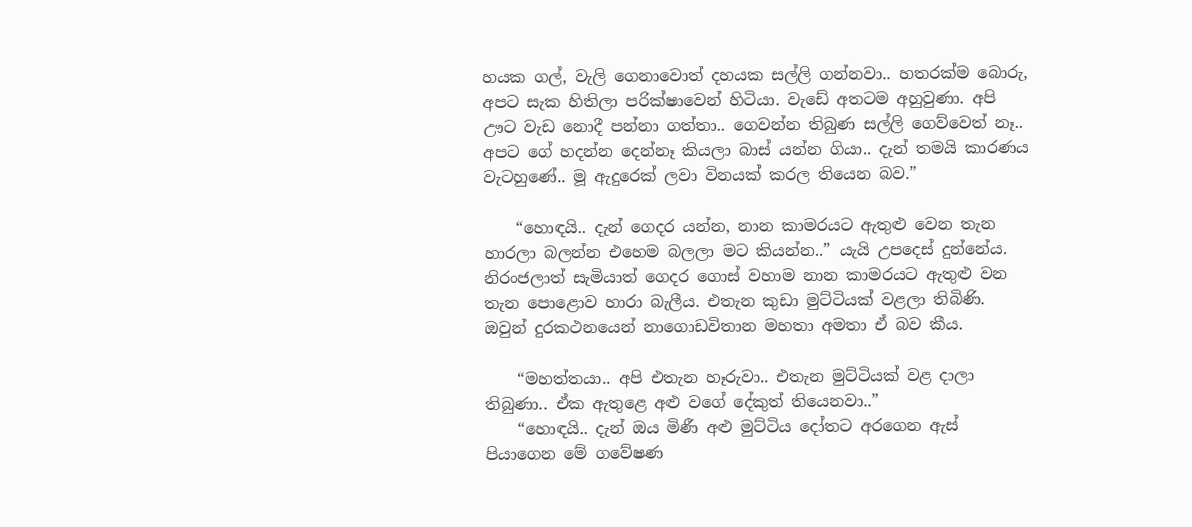හයක ගල්, වැලි ගෙනාවොත් දහයක සල්ලි ගන්නවා.. හතරක්ම බොරු, අපට සැක හිතිලා පරික්ෂාවෙන් හිටියා. වැඩේ අතටම අහුවුණා. අපි ඌට වැඩ නොදී පන්නා ගත්තා.. ගෙවන්න තිබුණ සල්ලි ගෙව්වෙත් නෑ.. අපට ගේ හදන්න දෙන්නෑ කියලා බාස් යන්න ගියා.. දැන් තමයි කාරණය වැටහුණේ.. මූ ඇදුරෙක් ලවා විනයක් කරල තියෙන බව.”

    “හොඳයි.. දැන් ගෙදර යන්න, නාන කාමරයට ඇතුළු වෙන තැන හාරලා බලන්න එහෙම බලලා මට කියන්න..” යැයි උපදෙස් දුන්නේය. නිරංජලාත් සැමියාත් ගෙදර ගොස් වහාම නාන කාමරයට ඇතුළු වන තැන පොළොව හාරා බැලීය. එතැන කුඩා මුට්ටියක් වළලා තිබිණි. ඔවුන් දුරකථනයෙන් නාගොඩවිතාන මහතා අමතා ඒ බව කීය.

    “මහත්තයා.. අපි එතැන හෑරුවා.. එතැන මුට්ටියක් වළ දාලා තිබුණා.. ඒක ඇතුළෙ අළු වගේ දේකුත් තියෙනවා..”
    “හොඳයි.. දැන් ඔය මිණී අළු මුට්ටිය දෝතට අරගෙන ඇස් පියාගෙන මේ ගවේෂණ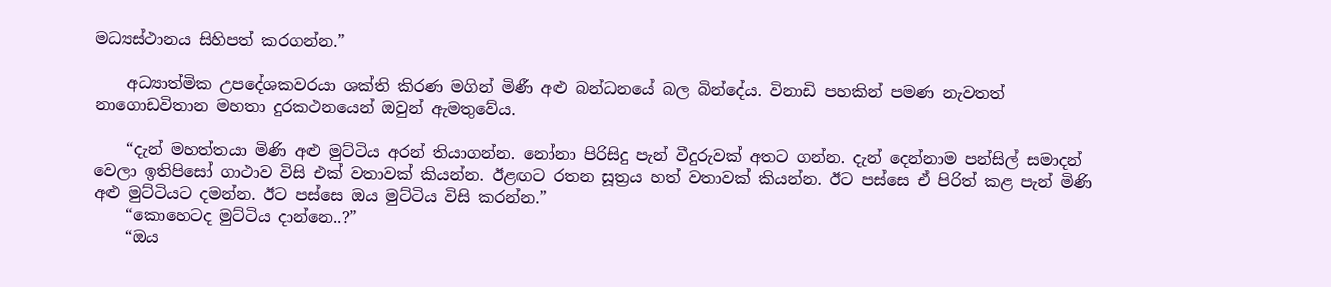මධ්‍යස්ථානය සිහිපත් කරගන්න.”

    අධ්‍යාත්මික උපදේශකවරයා ශක්ති කිරණ මගින් මිණී අළු බන්ධනයේ බල බින්දේය. විනාඩි පහකින් පමණ නැවතත් නාගොඩවිතාන මහතා දුරකථනයෙන් ඔවුන් ඇමතුවේය.

    “දැන් මහත්තයා මිණි අළු මුට්ටිය අරන් තියාගන්න. නෝනා පිරිසිදු පැන් වීදුරුවක් අතට ගන්න. දැන් දෙන්නාම පන්සිල් සමාදන් වෙලා ඉතිපිසෝ ගාථාව විසි එක් වතාවක් කියන්න. ඊළඟට රතන සූත්‍රය හත් වතාවක් කියන්න. ඊට පස්සෙ ඒ පිරිත් කළ පැන් මිණි අළු මුට්ටියට දමන්න. ඊට පස්සෙ ඔය මුට්ටිය විසි කරන්න.”
    “කොහෙටද මුට්ටිය දාන්නෙ..?”
    “ඔය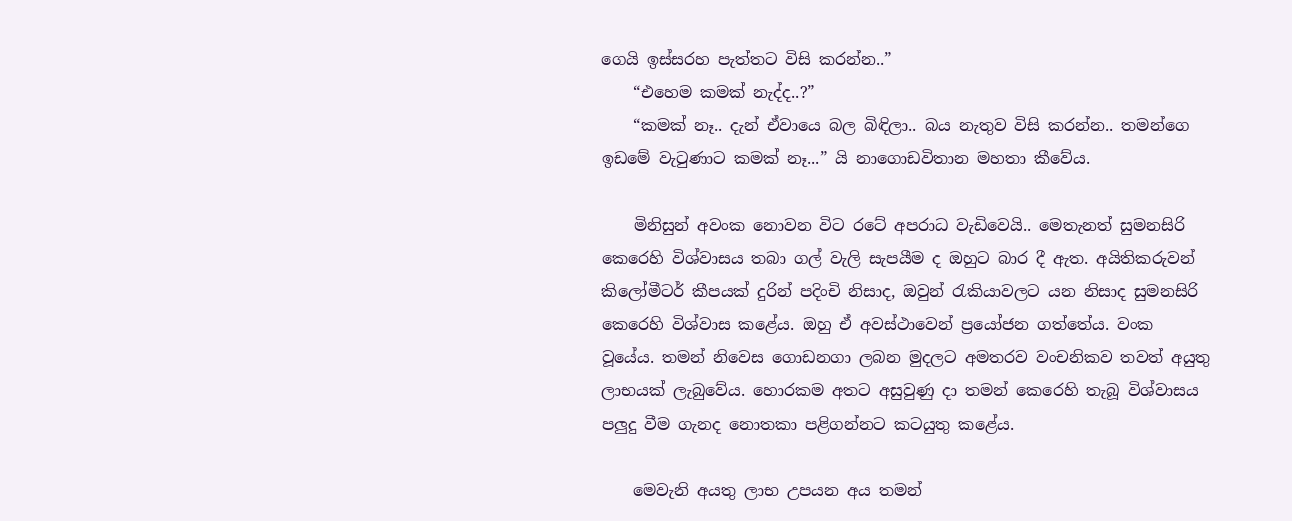ගෙයි ඉස්සරහ පැත්තට විසි කරන්න..”
    “එහෙම කමක් නැද්ද..?”
    “කමක් නෑ.. දැන් ඒවායෙ බල බිඳිලා.. බය නැතුව විසි කරන්න.. තමන්ගෙ ඉඩමේ වැටුණාට කමක් නෑ...” යි නාගොඩවිතාන මහතා කීවේය.

    මිනිසුන් අවංක නොවන විට රටේ අපරාධ වැඩිවෙයි.. මෙතැනත් සුමනසිරි කෙරෙහි විශ්වාසය තබා ගල් වැලි සැපයීම ද ඔහුට බාර දී ඇත. අයිතිකරුවන් කිලෝමීටර් කීපයක් දුරින් පදිංචි නිසාද, ඔවුන් රැකියාවලට යන නිසාද සුමනසිරි කෙරෙහි විශ්වාස කළේය. ඔහු ඒ අවස්ථාවෙන් ප්‍රයෝජන ගත්තේය. වංක වූයේය. තමන් නිවෙස ගොඩනගා ලබන මුදලට අමතරව වංචනිකව තවත් අයුතු ලාභයක් ලැබුවේය. හොරකම අතට අසුවුණු දා තමන් කෙරෙහි තැබූ විශ්වාසය පලුදු වීම ගැනද නොතකා පළිගන්නට කටයුතු කළේය.

    මෙවැනි අයතු ලාභ උපයන අය තමන්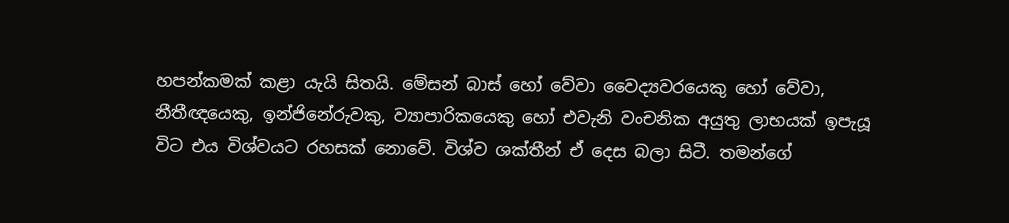හපන්කමක් කළා යැයි සිතයි. මේසන් බාස් හෝ වේවා වෛද්‍යවරයෙකු හෝ වේවා, නීතීඥයෙකු, ඉන්ජිනේරුවකු, ව්‍යාපාරිකයෙකු හෝ එවැනි වංචනික අයුතු ලාභයක් ඉපැයූ විට එය විශ්වයට රහසක් නොවේ. විශ්ව ශක්තීන් ඒ දෙස බලා සිටී. තමන්ගේ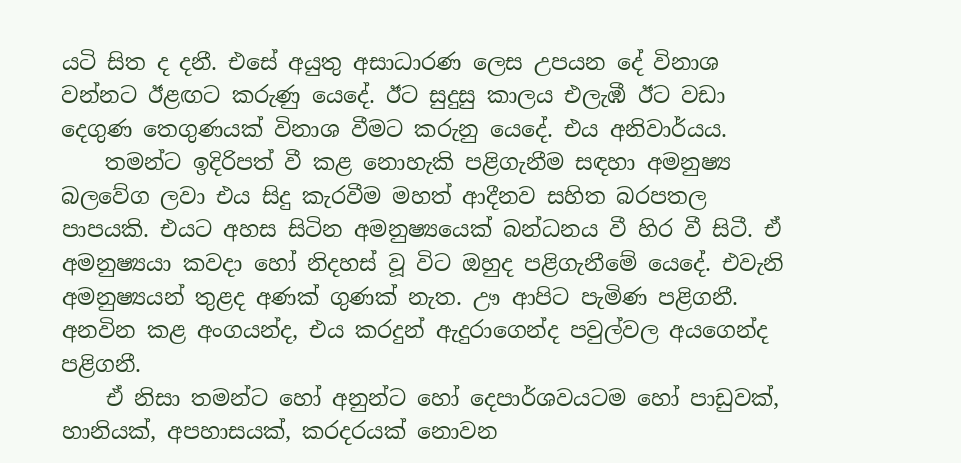යටි සිත ද දනී. එසේ අයුතු අසාධාරණ ලෙස උපයන දේ විනාශ වන්නට ඊළඟට කරුණු යෙදේ. ඊට සුදුසු කාලය එලැඹී ඊට වඩා දෙගුණ තෙගුණයක් විනාශ වීමට කරුනු යෙදේ. එය අනිවාර්යය.
    තමන්ට ඉදිරිපත් වී කළ නොහැකි පළිගැනීම සඳහා අමනුෂ්‍ය බලවේග ලවා එය සිදු කැරවීම මහත් ආදීනව සහිත බරපතල පාපයකි. එයට අහස සිටින අමනුෂ්‍යයෙක් බන්ධනය වී හිර වී සිටී. ඒ අමනුෂ්‍යයා කවදා හෝ නිදහස් වූ විට ඔහුද පළිගැනීමේ යෙදේ. එවැනි අමනුෂ්‍යයන් තුළද අණක් ගුණක් නැත. ඌ ආපිට පැමිණ පළිගනී. අනවින කළ අංගයන්ද, එය කරදුන් ඇදුරාගෙන්ද පවුල්වල අයගෙන්ද පළිගනී.
    ඒ නිසා තමන්ට හෝ අනුන්ට හෝ දෙපාර්ශවයටම හෝ පාඩුවක්, හානියක්, අපහාසයක්, කරදරයක් නොවන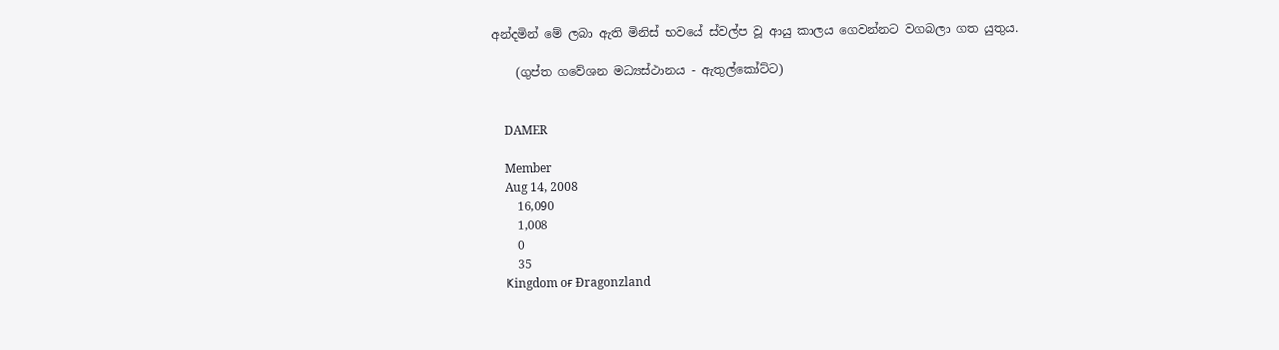අන්දමින් මේ ලබා ඇති මිනිස් භවයේ ස්වල්ප වූ ආයු කාලය ගෙවන්නට වගබලා ගත යුතුය.

    (ගුප්ත ගවේශන මධ්‍යස්ථානය - ඇතුල්කෝට්ට)


    DAMER

    Member
    Aug 14, 2008
    16,090
    1,008
    0
    35
    Ҝingdom oғ Ðragonzland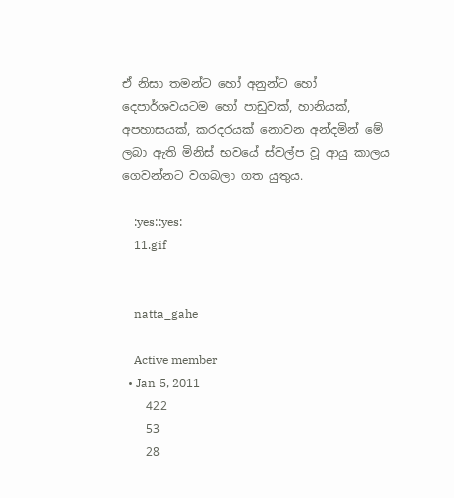ඒ නිසා තමන්ට හෝ අනුන්ට හෝ දෙපාර්ශවයටම හෝ පාඩුවක්, හානියක්, අපහාසයක්, කරදරයක් නොවන අන්දමින් මේ ලබා ඇති මිනිස් භවයේ ස්වල්ප වූ ආයු කාලය ගෙවන්නට වගබලා ගත යුතුය.

    :yes::yes:
    11.gif


    natta_gahe

    Active member
  • Jan 5, 2011
    422
    53
    28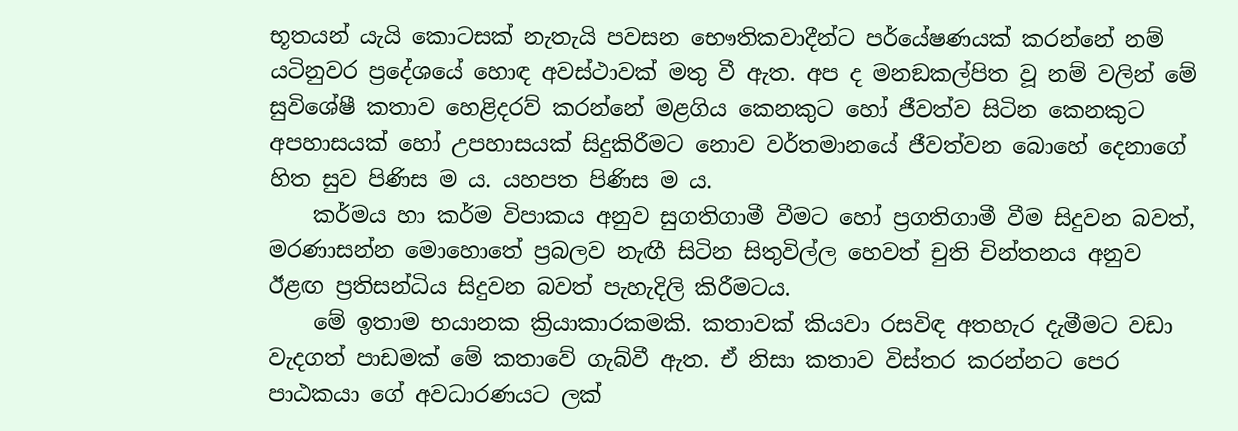භූතයන් යැයි කොටසක් නැතැයි පවසන භෞතිකවාදීන්ට පර්යේෂණයක් කරන්නේ නම් යටිනුවර ප්‍රදේශයේ හොඳ අවස්ථාවක් මතු වී ඇත. අප ද මනඞකල්පිත වූ නම් වලින් මේ සුවිශේෂී කතාව හෙළිදරව් කරන්නේ මළගිය කෙනකුට හෝ ජීවත්ව සිටින කෙනකුට අපහාසයක් හෝ උපහාසයක් සිදුකිරීමට නොව වර්තමානයේ ජීවත්වන බොහේ දෙනාගේ හිත සුව පිණිස ම ය. යහපත පිණිස ම ය.
    කර්මය හා කර්ම විපාකය අනුව සුගතිගාමී වීමට හෝ ප්‍රගතිගාමී වීම සිදුවන බවත්, මරණාසන්න මොහොතේ ප්‍රබලව නැඟී සිටින සිතුවිල්ල හෙවත් චුති චින්තනය අනුව ඊළඟ ප්‍රතිසන්ධිය සිදුවන බවත් පැහැදිලි කිරීමටය.
    මේ ඉතාම භයානක ක්‍රියාකාරකමකි. කතාවක් කියවා රසවිඳ අතහැර දැමීමට වඩා වැදගත් පාඩමක් මේ කතාවේ ගැබ්වී ඇත. ඒ නිසා කතාව විස්තර කරන්නට පෙර පාඨකයා ගේ අවධාරණයට ලක්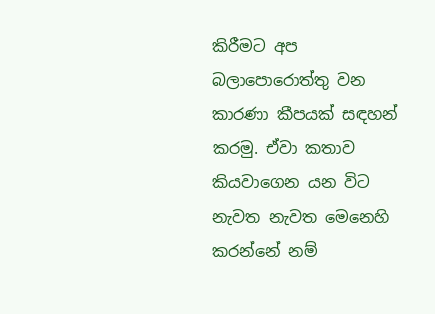කිරීමට අප බලාපොරොත්තු වන කාරණා කීපයක් සඳහන් කරමු. ඒවා කතාව කියවාගෙන යන විට නැවත නැවත මෙනෙහි කරන්නේ නම්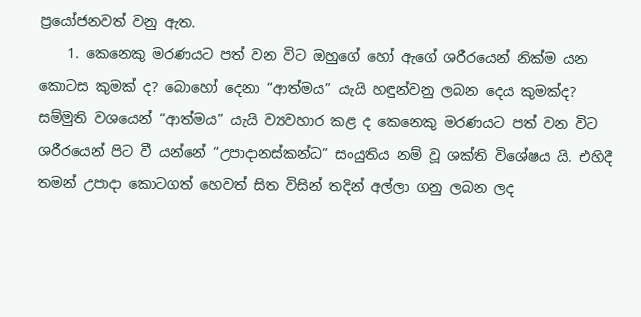ප්‍රයෝජනවත් වනු ඇත.
    1. කෙනෙකු මරණයට පත් වන විට ඔහුගේ හෝ ඇගේ ශරීරයෙන් නික්ම යන කොටස කුමක් ද? බොහෝ දෙනා “ආත්මය” යැයි හඳුන්වනු ලබන දෙය කුමක්ද? සම්මුති වශයෙන් “ආත්මය” යැයි ව්‍යවහාර කළ ද කෙනෙකු මරණයට පත් වන විට ශරීරයෙන් පිට වී යන්නේ “උපාදානස්කන්ධ” සංයුතිය නම් වූ ශක්ති විශේෂය යි. එහිදී තමන් උපාදා කොටගත් හෙවත් සිත විසින් තදින් අල්ලා ගනු ලබන ලද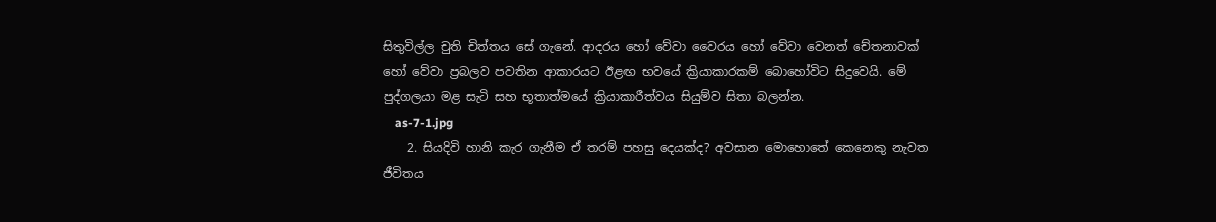සිතුවිල්ල චුති චිත්තය සේ ගැනේ. ආදරය හෝ වේවා වෛරය හෝ වේවා වෙනත් චේතනාවක් හෝ වේවා ප්‍රබලව පවතින ආකාරයට ඊළඟ භවයේ ක්‍රියාකාරකම් බොහෝවිට සිදුවෙයි. මේ පුද්ගලයා මළ සැටි සහ භූතාත්මයේ ක්‍රියාකාරීත්වය සියුම්ව සිතා බලන්න.
    as-7-1.jpg
    2. සියදිවි හානි කැර ගැනීම ඒ තරම් පහසු දෙයක්ද? අවසාන මොහොතේ කෙනෙකු නැවත ජීවිතය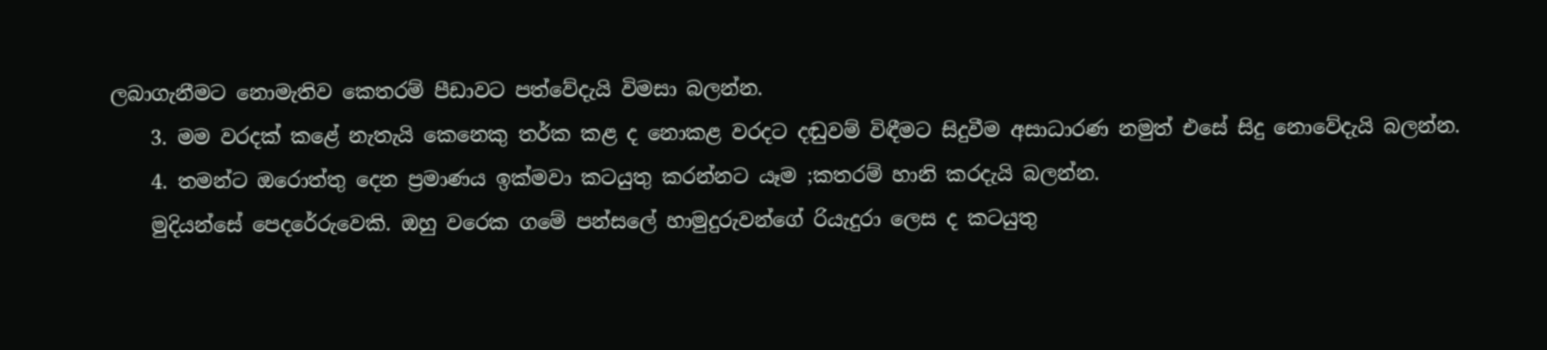ලබාගැනීමට නොමැතිව කෙතරම් පීඩාවට පත්වේදැයි විමසා බලන්න.
    3. මම වරදක් කළේ නැතැයි කෙනෙකු තර්ක කළ ද නොකළ වරදට දඬුවම් විඳීමට සිදුවීම අසාධාරණ නමුත් එසේ සිදු නොවේදැයි බලන්න.
    4. තමන්ට ඔරොත්තු දෙන ප්‍රමාණය ඉක්මවා කටයුතු කරන්නට යෑම ;කතරම් හානි කරදැයි බලන්න.
    මුදියන්සේ පෙදරේරුවෙකි. ඔහු වරෙක ගමේ පන්සලේ හාමුදුරුවන්ගේ රියැදුරා ලෙස ද කටයුතු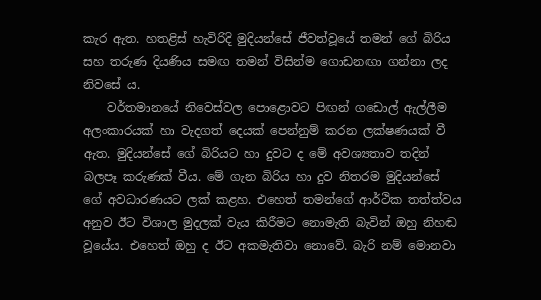කැර ඇත. හතළිස් හැවිරිදි මුදියන්සේ ජීවත්වූයේ තමන් ගේ බිරිය සහ තරුණ දියණිය සමඟ තමන් විසින්ම ගොඩනඟා ගන්නා ලද නිවසේ ය.
    වර්තමානයේ නිවෙස්වල පොළොවට පිඟන් ගඩොල් ඇල්ලීම අලංකාරයක් හා වැදගත් දෙයක් පෙන්නුම් කරන ලක්ෂණයක් වී ඇත. මුදියන්සේ ගේ බිරියට හා දුවට ද මේ අවශ්‍යතාව තදින් බලපෑ කරුණක් වීය. මේ ගැන බිරිය හා දුව නිතරම මුදියන්සේ ගේ අවධාරණයට ලක් කළහ. එහෙත් තමන්ගේ ආර්ථික තත්ත්වය අනුව ඊට විශාල මුදලක් වැය කිරීමට නොමැති බැවින් ඔහු නිහඬ වූයේය. එහෙත් ඔහු ද ඊට අකමැතිවා නොවේ. බැරි නම් මොනවා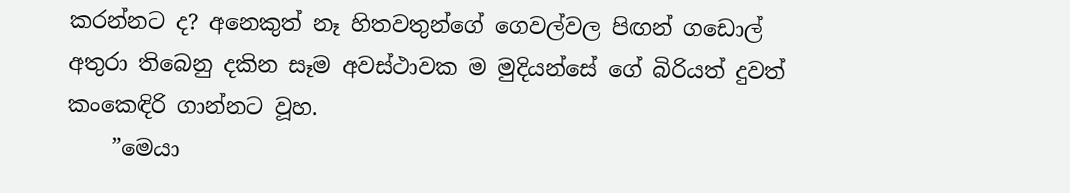කරන්නට ද? අනෙකුත් නෑ හිතවතුන්ගේ ගෙවල්වල පිඟන් ගඩොල් අතුරා තිබෙනු දකින සෑම අවස්ථාවක ම මුදියන්සේ ගේ බිරියත් දුවත් කංකෙඳිරි ගාන්නට වූහ.
    ”මෙයා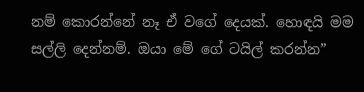නම් කොරන්නේ නෑ ඒ වගේ දෙයක්. හොඳයි මම සල්ලි දෙන්නම්. ඔයා මේ ගේ ටයිල් කරන්න”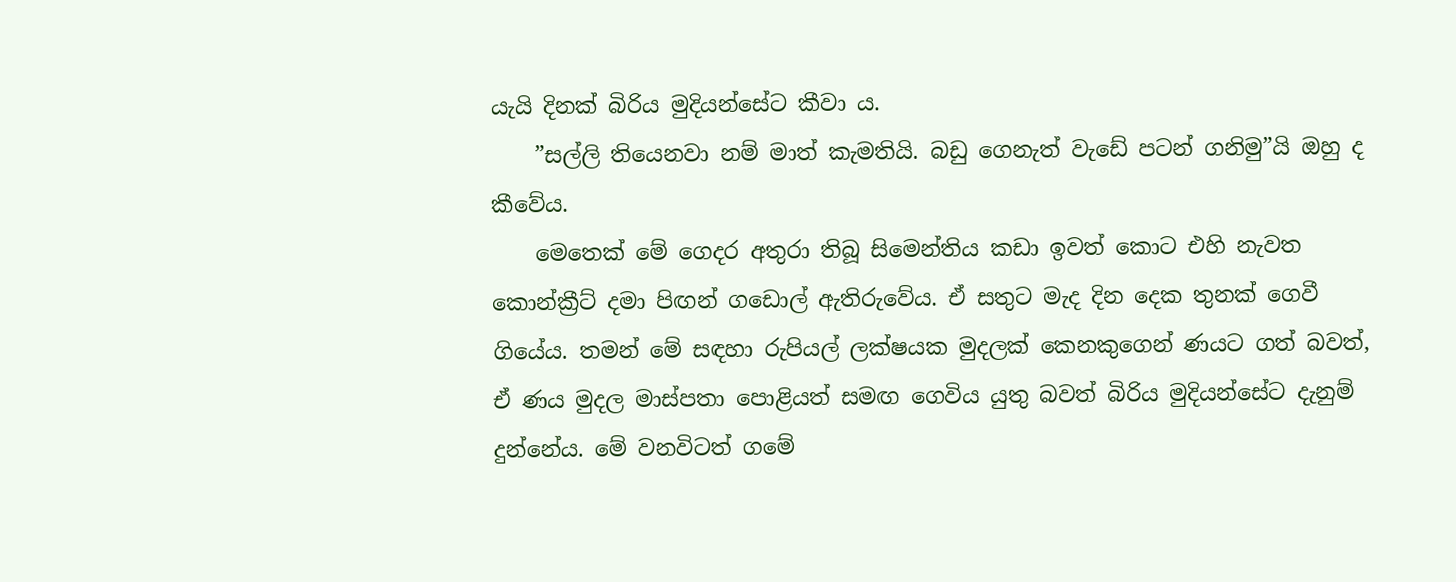යැයි දිනක් බිරිය මුදියන්සේට කීවා ය.
    ”සල්ලි තියෙනවා නම් මාත් කැමතියි. බඩු ගෙනැත් වැඩේ පටන් ගනිමු”යි ඔහු ද කීවේය.
    මෙතෙක් මේ ගෙදර අතුරා තිබූ සිමෙන්තිය කඩා ඉවත් කොට එහි නැවත කොන්ක්‍රීට් දමා පිඟන් ගඩොල් ඇතිරුවේය. ඒ සතුට මැද දින දෙක තුනක් ගෙවී ගියේය. තමන් මේ සඳහා රුපියල් ලක්ෂයක මුදලක් කෙනකුගෙන් ණයට ගත් බවත්, ඒ ණය මුදල මාස්පතා පොළියත් සමඟ ගෙවිය යුතු බවත් බිරිය මුදියන්සේට දැනුම් දුන්නේය. මේ වනවිටත් ගමේ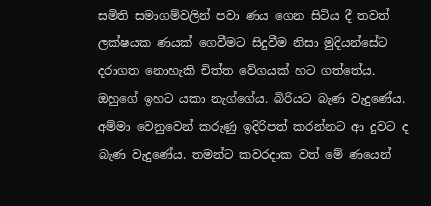සමිති සමාගම්වලින් පවා ණය ගෙන සිටිය දී තවත් ලක්ෂයක ණයක් ගෙවීමට සිදුවීම නිසා මුදියන්සේට දරාගත නොහැකි චිත්ත වේගයක් හට ගත්තේය. ඔහුගේ ඉහට යකා නැග්ගේය. බිරියට බැණ වැදුණේය. අම්මා වෙනුවෙන් කරුණු ඉදිරිපත් කරන්නට ආ දුවට ද බැණ වැදුණේය. තමන්ට කවරදාක වත් මේ ණයෙන්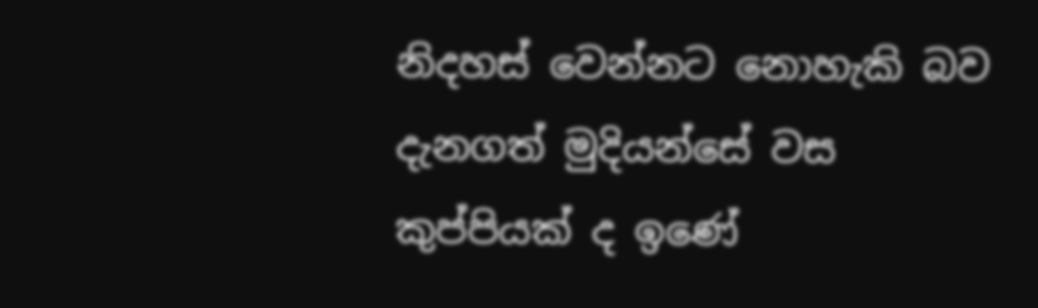නිදහස් වෙන්නට නොහැකි බව දැනගත් මුදියන්සේ වස කුප්පියක් ද ඉණේ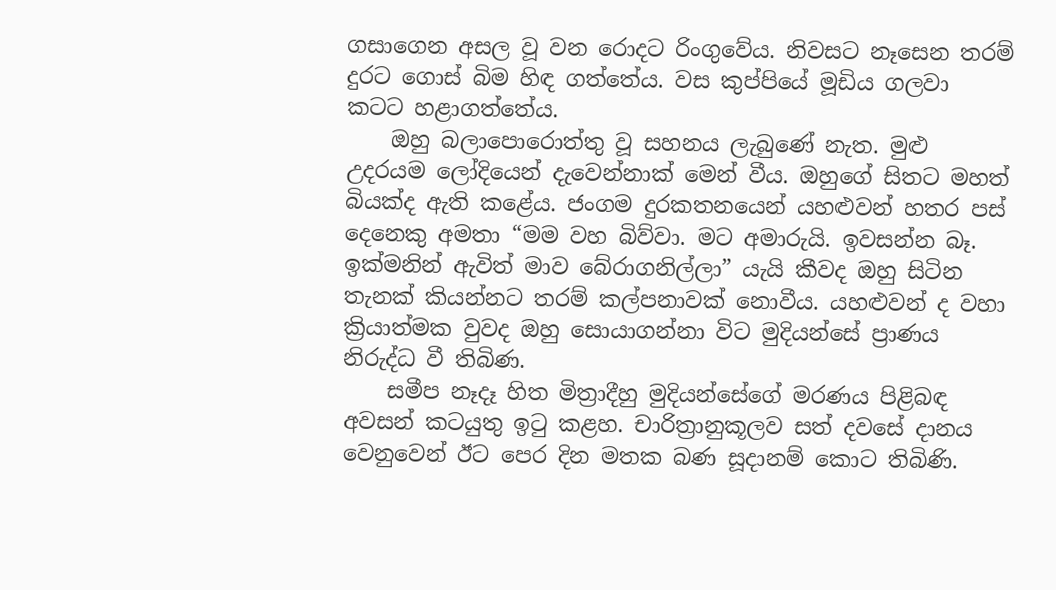ගසාගෙන අසල වූ වන රොදට රිංගුවේය. නිවසට නෑසෙන තරම් දුරට ගොස් බිම හිඳ ගත්තේය. වස කුප්පියේ මූඩිය ගලවා කටට හළාගත්තේය.
    ඔහු බලාපොරොත්තු වූ සහනය ලැබුණේ නැත. මුළු උදරයම ලෝදියෙන් දැවෙන්නාක් මෙන් වීය. ඔහුගේ සිතට මහත් බියක්ද ඇති කළේය. ජංගම දුරකතනයෙන් යහළුවන් හතර පස් දෙනෙකු අමතා “මම වහ බිව්වා. මට අමාරුයි. ඉවසන්න බෑ. ඉක්මනින් ඇවිත් මාව බේරාගනිල්ලා” යැයි කීවද ඔහු සිටින තැනක් කියන්නට තරම් කල්පනාවක් නොවීය. යහළුවන් ද වහා ක්‍රියාත්මක වුවද ඔහු සොයාගන්නා විට මුදියන්සේ ප්‍රාණය නිරුද්ධ වී තිබිණ.
    සමීප නෑදෑ හිත මිත්‍රාදීහු මුදියන්සේගේ මරණය පිළිබඳ අවසන් කටයුතු ඉටු කළහ. චාරිත්‍රානුකූලව සත් දවසේ දානය වෙනුවෙන් ඊට පෙර දින මතක බණ සූදානම් කොට තිබිණි.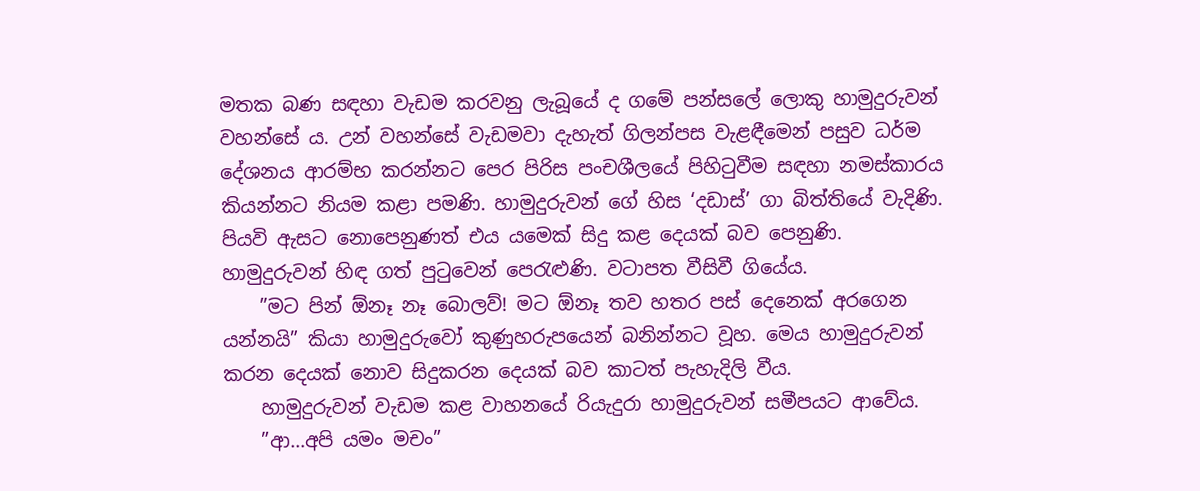මතක බණ සඳහා වැඩම කරවනු ලැබූයේ ද ගමේ පන්සලේ ලොකු හාමුදුරුවන් වහන්සේ ය. උන් වහන්සේ වැඩමවා දැහැත් ගිලන්පස වැළඳීමෙන් පසුව ධර්ම දේශනය ආරම්භ කරන්නට පෙර පිරිස පංචශීලයේ පිහිටුවීම සඳහා නමස්කාරය කියන්නට නියම කළා පමණි. හාමුදුරුවන් ගේ හිස ‘දඩාස්’ ගා බිත්තියේ වැදිණි. පියවි ඇසට නොපෙනුණත් එය යමෙක් සිදු කළ දෙයක් බව පෙනුණි. හාමුදුරුවන් හිඳ ගත් පුටුවෙන් පෙරැළුණි. වටාපත වීසිවී ගියේය.
    ”මට පින් ඕනෑ නෑ බොලව්! මට ඕනෑ තව හතර පස් දෙනෙක් අරගෙන යන්නයි” කියා හාමුදුරුවෝ කුණුහරුපයෙන් බනින්නට වූහ. මෙය හාමුදුරුවන් කරන දෙයක් නොව සිදුකරන දෙයක් බව කාටත් පැහැදිලි වීය.
    හාමුදුරුවන් වැඩම කළ වාහනයේ රියැදුරා හාමුදුරුවන් සමීපයට ආවේය.
    ”ආ…අපි යමං මචං”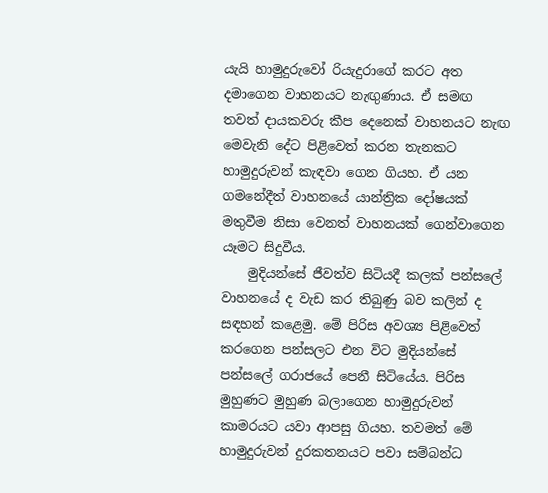යැයි හාමුදුරුවෝ රියැදුරාගේ කරට අත දමාගෙන වාහනයට නැඟුණාය. ඒ සමඟ තවත් දායකවරු කීප දෙනෙක් වාහනයට නැඟ මෙවැනි දේට පිළිවෙත් කරන තැනකට හාමුදුරුවන් කැඳවා ගෙන ගියහ. ඒ යන ගමනේදීත් වාහනයේ යාන්ත්‍රික දෝෂයක් මතුවීම නිසා වෙනත් වාහනයක් ගෙන්වාගෙන යෑමට සිදුවීය.
    මුදියන්සේ ජීවත්ව සිටියදී කලක් පන්සලේ වාහනයේ ද වැඩ කර තිබුණු බව කලින් ද සඳහන් කළෙමු. මේ පිරිස අවශ්‍ය පිළිවෙත් කරගෙන පන්සලට එන විට මුදියන්සේ පන්සලේ ගරාජයේ පෙනී සිටියේය. පිරිස මුහුණට මුහුණ බලාගෙන හාමුදුරුවන් කාමරයට යවා ආපසු ගියහ. තවමත් මේ හාමුදුරුවන් දුරකතනයට පවා සම්බන්ධ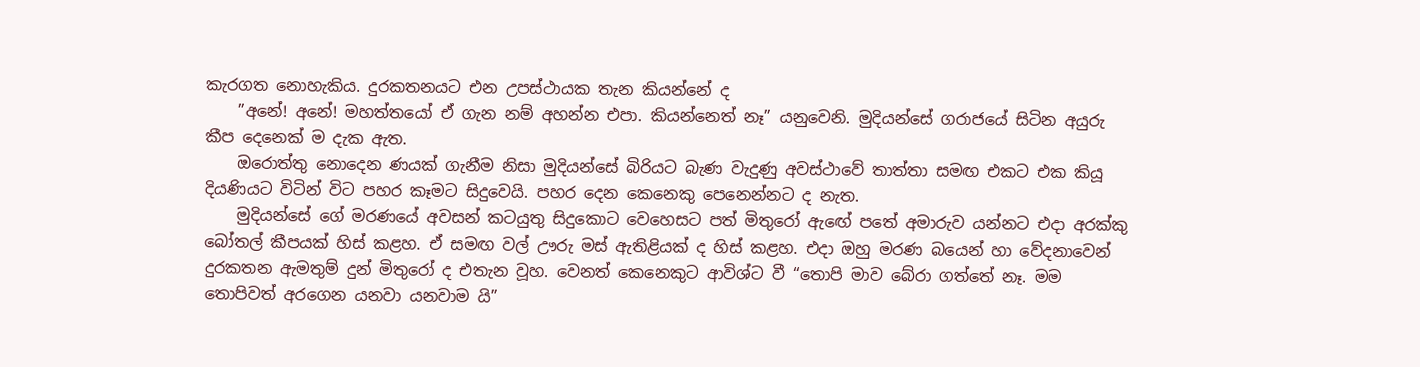කැරගත නොහැකිය. දුරකතනයට එන උපස්ථායක තැන කියන්නේ ද
    ”අනේ! අනේ! මහත්තයෝ ඒ ගැන නම් අහන්න එපා. කියන්නෙත් නෑ” යනුවෙනි. මුදියන්සේ ගරාජයේ සිටින අයුරු කීප දෙනෙක් ම දැක ඇත.
    ඔරොත්තු නොදෙන ණයක් ගැනීම නිසා මුදියන්සේ බිරියට බැණ වැදුණු අවස්ථාවේ තාත්තා සමඟ එකට එක කියූ දියණියට විටින් විට පහර කෑමට සිදුවෙයි. පහර දෙන කෙනෙකු පෙනෙන්නට ද නැත.
    මුදියන්සේ ගේ මරණයේ අවසන් කටයුතු සිදුකොට වෙහෙසට පත් මිතුරෝ ඇඟේ පතේ අමාරුව යන්නට එදා අරක්කු බෝතල් කීපයක් හිස් කළහ. ඒ සමඟ වල් ඌරු මස් ඇතිළියක් ද හිස් කළහ. එදා ඔහු මරණ බයෙන් හා වේදනාවෙන් දුරකතන ඇමතුම් දුන් මිතුරෝ ද එතැන වූහ. වෙනත් කෙනෙකුට ආවිශ්ට වී “තොපි මාව බේරා ගත්තේ නෑ. මම තොපිවත් අරගෙන යනවා යනවාම යි”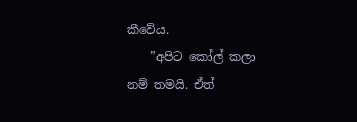කීවේය.
    ”අපිට කෝල් කලා නම් තමයි. ඒත්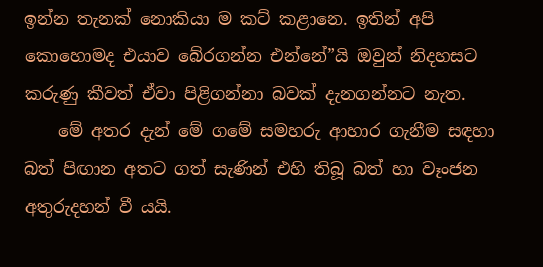ඉන්න තැනක් නොකියා ම කට් කළානෙ. ඉතින් අපි කොහොමද එයාව බේරගන්න එන්නේ”යි ඔවුන් නිදහසට කරුණු කීවත් ඒවා පිළිගන්නා බවක් දැනගන්නට නැත.
    මේ අතර දැන් මේ ගමේ සමහරු ආහාර ගැනීම සඳහා බත් පිඟාන අතට ගත් සැණින් එහි තිබූ බත් හා වෑංජන අතුරුදහන් වී යයි.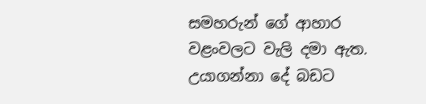සමහරුන් ගේ ආහාර වළංවලට වැලි දමා ඇත. උයාගන්නා දේ බඩට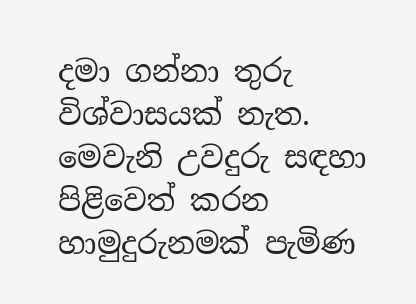දමා ගන්නා තුරු විශ්වාසයක් නැත. මෙවැනි උවදුරු සඳහා පිළිවෙත් කරන හාමුදුරුනමක් පැමිණ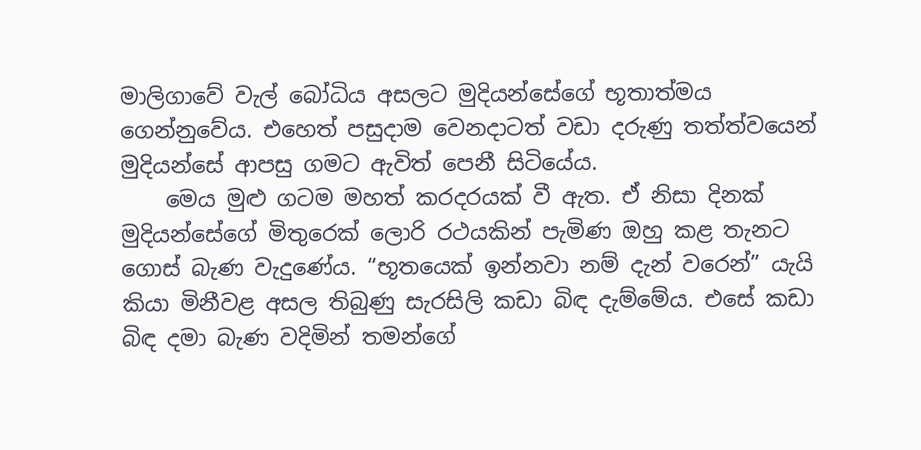මාලිගාවේ වැල් බෝධිය අසලට මුදියන්සේගේ භූතාත්මය ගෙන්නුවේය. එහෙත් පසුදාම වෙනදාටත් වඩා දරුණු තත්ත්වයෙන් මුදියන්සේ ආපසු ගමට ඇවිත් පෙනී සිටියේය.
    මෙය මුළු ගටම මහත් කරදරයක් වී ඇත. ඒ නිසා දිනක් මුදියන්සේගේ මිතුරෙක් ලොරි රථයකින් පැමිණ ඔහු කළ තැනට ගොස් බැණ වැදුණේය. “භූතයෙක් ඉන්නවා නම් දැන් වරෙන්” යැයි කියා මිනීවළ අසල තිබුණු සැරසිලි කඩා බිඳ දැම්මේය. එසේ කඩා බිඳ දමා බැණ වදිමින් තමන්ගේ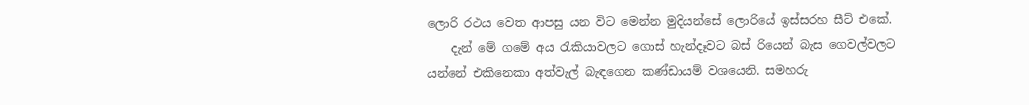ලොරි රථය වෙත ආපසු යන විට මෙන්න මුදියන්සේ ලොරියේ ඉස්සරහ සීට් එකේ.
    දැන් මේ ගමේ අය රැකියාවලට ගොස් හැන්දෑවට බස් රියෙන් බැස ගෙවල්වලට යන්නේ එකිනෙකා අත්වැල් බැඳගෙන කණ්ඩායම් වශයෙනි. සමහරු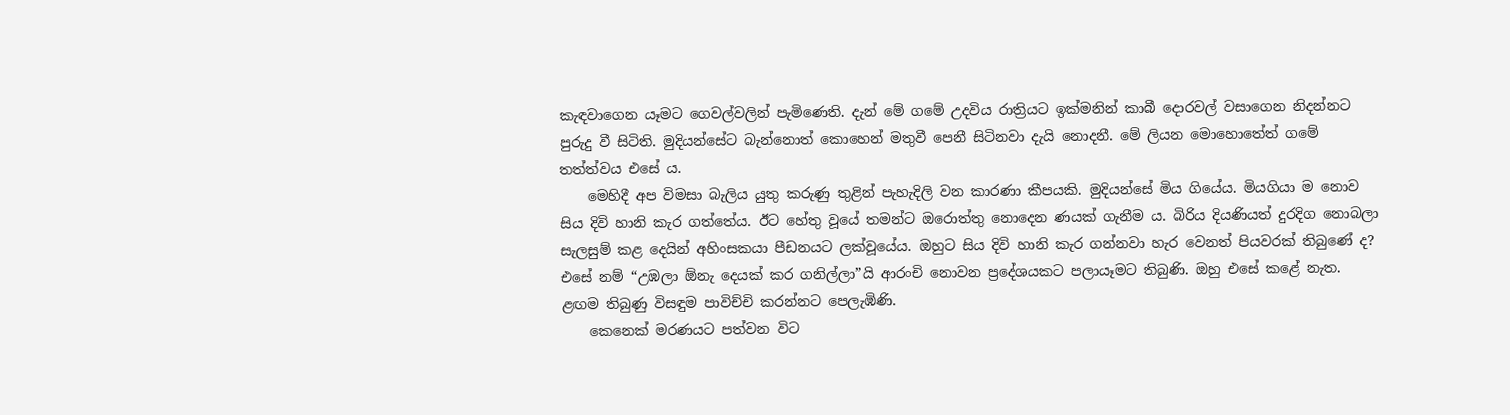කැඳවාගෙන යෑමට ගෙවල්වලින් පැමිණෙති. දැන් මේ ගමේ උදවිය රාත්‍රියට ඉක්මනින් කාබී දොරවල් වසාගෙන නිදන්නට පුරුදු වී සිටිති. මුදියන්සේට බැන්නොත් කොහෙන් මතුවී පෙනී සිටිනවා දැයි නොදනී. මේ ලියන මොහොතේත් ගමේ තත්ත්වය එසේ ය.
    මෙහිදී අප විමසා බැලිය යුතු කරුණු තුළින් පැහැදිලි වන කාරණා කීපයකි. මුදියන්සේ මිය ගියේය. මියගියා ම නොව සිය දිවි හානි කැර ගත්තේය. ඊට හේතු වූයේ තමන්ට ඔරොත්තු නොදෙන ණයක් ගැනීම ය. බිරිය දියණියත් දුරදිග නොබලා සැලසුම් කළ දෙයින් අහිංසකයා පීඩනයට ලක්වූයේය. ඔහුට සිය දිවි හානි කැර ගන්නවා හැර වෙනත් පියවරක් තිබුණේ ද? එසේ නම් “උඹලා ඕනැ දෙයක් කර ගනිල්ලා”යි ආරංචි නොවන ප්‍රදේශයකට පලායෑමට තිබුණි. ඔහු එසේ කළේ නැත. ළඟම තිබුණු විසඳුම පාවිච්චි කරන්නට පෙලැඹිණි.
    කෙනෙක් මරණයට පත්වන විට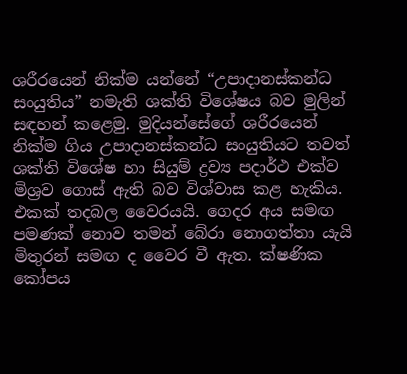ශරීරයෙන් නික්ම යන්නේ “උපාදානස්කන්ධ සංයුතිය” නමැති ශක්ති විශේෂය බව මුලින් සඳහන් කළෙමු. මුදියන්සේගේ ශරීරයෙන් නික්ම ගිය උපාදානස්කන්ධ සංයුතියට තවත් ශක්ති විශේෂ හා සියුම් ද්‍රව්‍ය පදාර්ථ එක්ව මිශ්‍රව ගොස් ඇති බව විශ්වාස කළ හැකිය. එකක් තදබල වෛරයයි. ගෙදර අය සමඟ පමණක් නොව තමන් බේරා නොගත්තා යැයි මිතුරන් සමඟ ද වෛර වී ඇත. ක්ෂණික කෝපය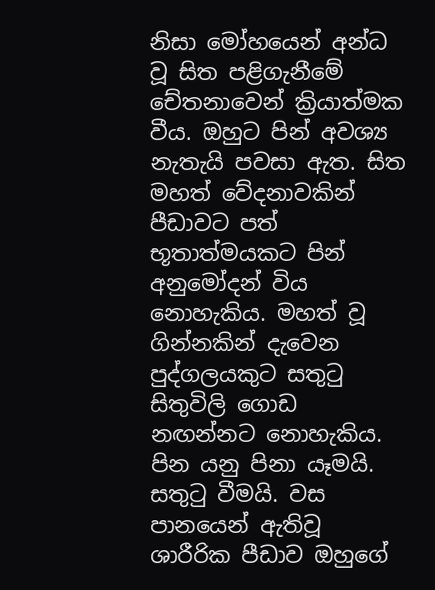නිසා මෝහයෙන් අන්ධ වූ සිත පළිගැනීමේ චේතනාවෙන් ක්‍රියාත්මක වීය. ඔහුට පින් අවශ්‍ය නැතැයි පවසා ඇත. සිත මහත් වේදනාවකින් පීඩාවට පත් භූතාත්මයකට පින් අනුමෝදන් විය නොහැකිය. මහත් වූ ගින්නකින් දැවෙන පුද්ගලයකුට සතුටු සිතුවිලි ගොඩ නඟන්නට නොහැකිය. පින යනු පිනා යෑමයි. සතුටු වීමයි. වස පානයෙන් ඇතිවූ ශාරීරික පීඩාව ඔහුගේ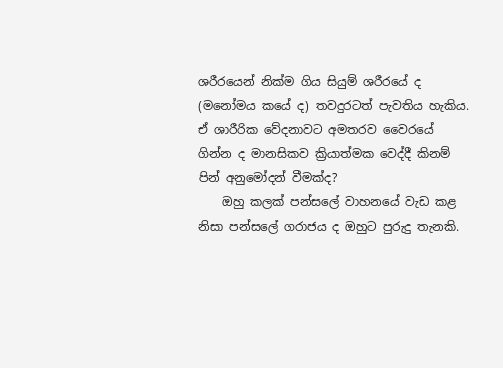ශරීරයෙන් නික්ම ගිය සියුම් ශරීරයේ ද (මනෝමය කයේ ද) තවදුරටත් පැවතිය හැකිය. ඒ ශාරීරික වේදනාවට අමතරව වෛරයේ ගින්න ද මානසිකව ක්‍රියාත්මක වෙද්දී කිනම් පින් අනුමෝදන් වීමක්ද?
    ඔහු කලක් පන්සලේ වාහනයේ වැඩ කළ නිසා පන්සලේ ගරාජය ද ඔහුට පුරුදු තැනකි.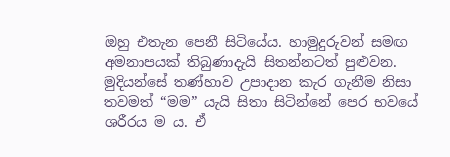ඔහු එතැන පෙනී සිටියේය. හාමුදුරුවන් සමඟ අමනාපයක් තිබුණාදැයි සිතන්නටත් පුළුවන. මුදියන්සේ තණ්හාව උපාදාන කැර ගැනීම නිසා තවමත් “මම” යැයි සිතා සිටින්නේ පෙර භවයේ ශරීරය ම ය. ඒ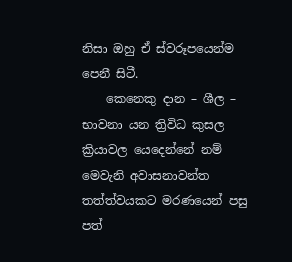නිසා ඔහු ඒ ස්වරූපයෙන්ම පෙනී සිටී.
    කෙනෙකු දාන – ශීල – භාවනා යන ත්‍රිවිධ කුසල ක්‍රියාවල යෙදෙන්නේ නම් මෙවැනි අවාසනාවන්ත තත්ත්වයකට මරණයෙන් පසු පත්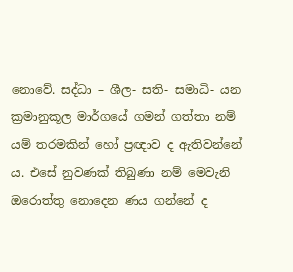නොවේ. සද්ධා – ශීල- සති- සමාධි- යන ක්‍රමානුකූල මාර්ගයේ ගමන් ගත්තා නම් යම් තරමකින් හෝ ප්‍රඥාව ද ඇතිවන්නේ ය. එසේ නුවණක් තිබුණා නම් මෙවැනි ඔරොත්තු නොදෙන ණය ගන්නේ ද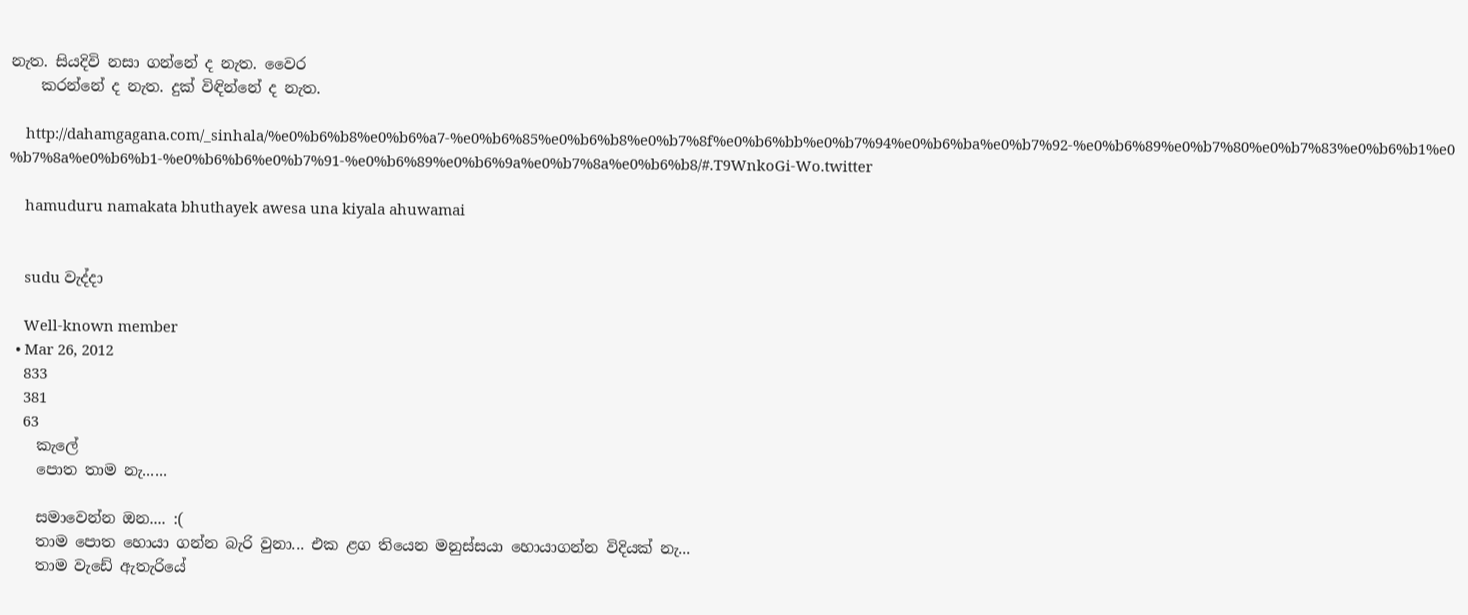නැත. සියදිවි නසා ගන්නේ ද නැත. වෛර
    කරන්නේ ද නැත. දුක් විඳින්නේ ද නැත.

    http://dahamgagana.com/_sinhala/%e0%b6%b8%e0%b6%a7-%e0%b6%85%e0%b6%b8%e0%b7%8f%e0%b6%bb%e0%b7%94%e0%b6%ba%e0%b7%92-%e0%b6%89%e0%b7%80%e0%b7%83%e0%b6%b1%e0%b7%8a%e0%b6%b1-%e0%b6%b6%e0%b7%91-%e0%b6%89%e0%b6%9a%e0%b7%8a%e0%b6%b8/#.T9WnkoGi-Wo.twitter

    hamuduru namakata bhuthayek awesa una kiyala ahuwamai


    sudu වැද්දා

    Well-known member
  • Mar 26, 2012
    833
    381
    63
    කැලේ
    පොත තාම නැ......

    සමාවෙන්න ඔන.... :(
    තාම පොත හොයා ගන්න බැරි වුනා... එක ළග තියෙන මනුස්සයා හොයාගන්න විදියක් නැ...
    තාම වැඩේ ඇතැරියේ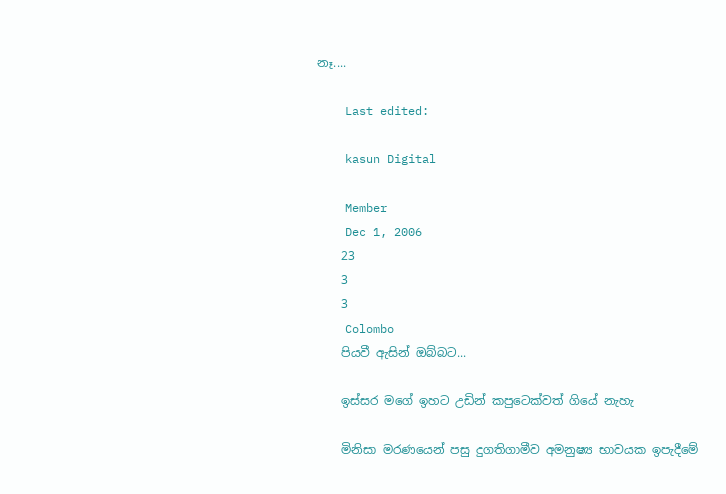නෑ....

    Last edited:

    kasun Digital

    Member
    Dec 1, 2006
    23
    3
    3
    Colombo
    පියවී ඇසින් ඔබ්බට...

    ඉස්සර මගේ ඉහට උඩින් කපුටෙක්වත් ගියේ නැහැ

    මිනිසා මරණයෙන් පසු දුගතිගාමීව අමනුෂ්‍ය භාවයක ඉපැදීමේ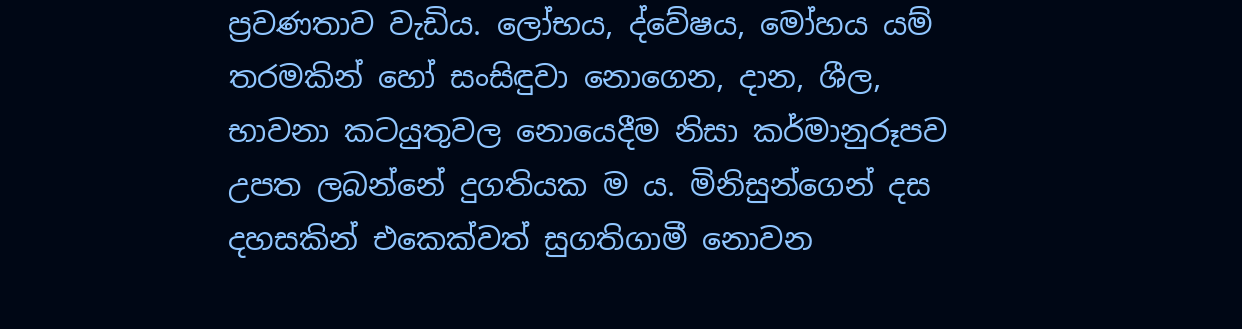ප්‍රවණතාව වැඩිය. ලෝභය, ද්වේෂය, මෝහය යම් තරමකින් හෝ සංසිඳුවා නොගෙන, දාන, ශීල, භාවනා කටයුතුවල නොයෙදීම නිසා කර්මානුරූපව උපත ලබන්නේ දුගතියක ම ය. මිනිසුන්ගෙන් දස දහසකින් එකෙක්වත් සුගතිගාමී නොවන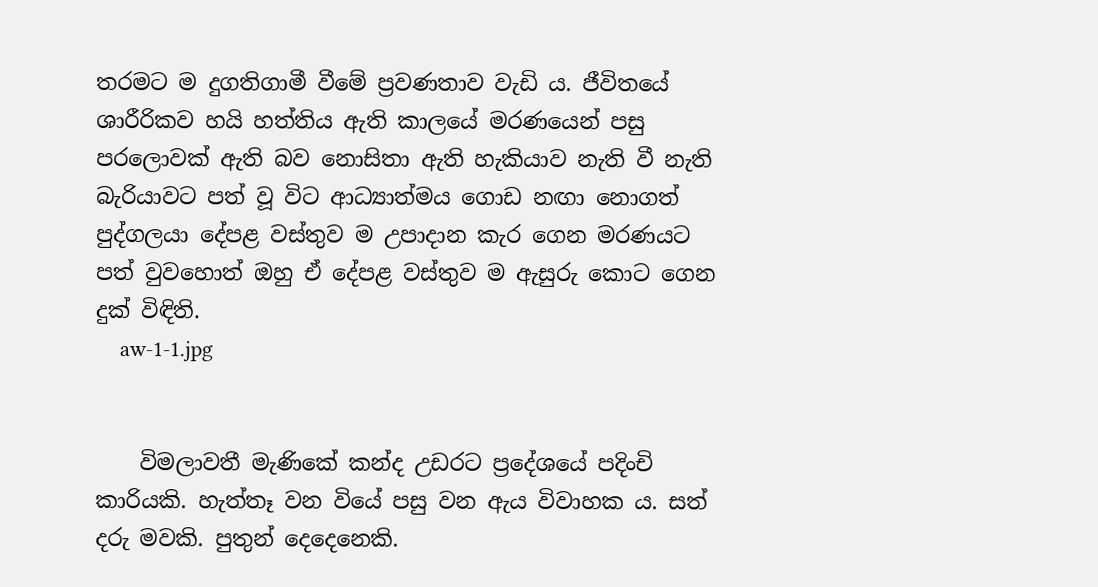තරමට ම දුගතිගාමී වීමේ ප්‍රවණතාව වැඩි ය. ජීවිතයේ ශාරීරිකව හයි හත්තිය ඇති කාලයේ මරණයෙන් පසු පරලොවක් ඇති බව නොසිතා ඇති හැකියාව නැති වී නැති බැරියාවට පත් වූ විට ආධ්‍යාත්මය ගොඩ නඟා නොගත් පුද්ගලයා දේපළ වස්තුව ම උපාදාන කැර ගෙන මරණයට පත් වුවහොත් ඔහු ඒ දේපළ වස්තුව ම ඇසුරු කොට ගෙන දුක් විඳිති.
    aw-1-1.jpg


    විමලාවතී මැණිකේ කන්ද උඩරට ප්‍රදේශයේ පදිංචි කාරියකි. හැත්තෑ වන වියේ පසු වන ඇය විවාහක ය. සත් දරු මවකි. පුතුන් දෙදෙනෙකි.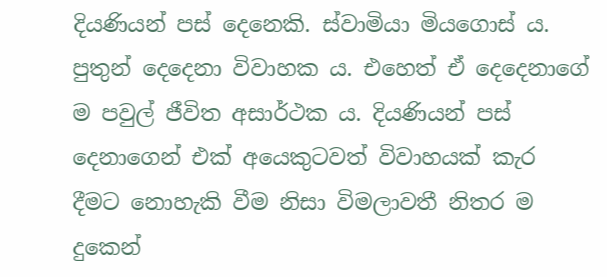දියණියන් පස් දෙනෙකි. ස්වාමියා මියගොස් ය. පුතුන් දෙදෙනා විවාහක ය. එහෙත් ඒ දෙදෙනාගේ ම පවුල් ජීවිත අසාර්ථක ය. දියණියන් පස් දෙනාගෙන් එක් අයෙකුටවත් විවාහයක් කැර දීමට නොහැකි වීම නිසා විමලාවතී නිතර ම දුකෙන්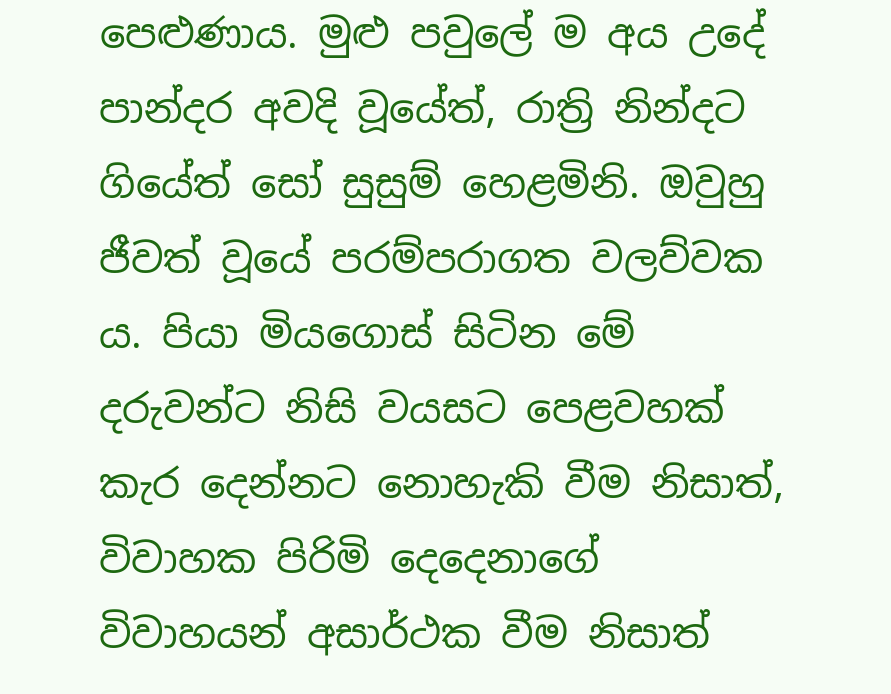පෙළුණාය. මුළු පවුලේ ම අය උදේ පාන්දර අවදි වූයේත්, රාත්‍රි නින්දට ගියේත් සෝ සුසුම් හෙළමිනි. ඔවුහු ජීවත් වූයේ පරම්පරාගත වලව්වක ය. පියා මියගොස් සිටින මේ දරුවන්ට නිසි වයසට පෙළවහක් කැර දෙන්නට නොහැකි වීම නිසාත්, විවාහක පිරිමි දෙදෙනාගේ විවාහයන් අසාර්ථක වීම නිසාත්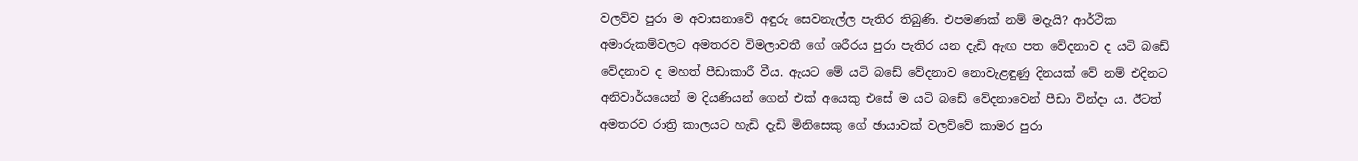වලව්ව පුරා ම අවාසනාවේ අඳුරු සෙවනැල්ල පැතිර තිබුණි. එපමණක් නම් මදැයි? ආර්ථික අමාරුකම්වලට අමතරව විමලාවතී ගේ ශරීරය පුරා පැතිර යන දැඩි ඇඟ පත වේදනාව ද යටි බඩේ වේදනාව ද මහත් පීඩාකාරී වීය. ඇයට මේ යටි බඩේ වේදනාව නොවැළඳුණු දිනයක් වේ නම් එදිනට අනිවාර්යයෙන් ම දියණියන් ගෙන් එක් අයෙකු එසේ ම යටි බඩේ වේදනාවෙන් පීඩා වින්දා ය. ඊටත් අමතරව රාත්‍රි කාලයට හැඩි දැඩි මිනිසෙකු ගේ ඡායාවක් වලව්වේ කාමර පුරා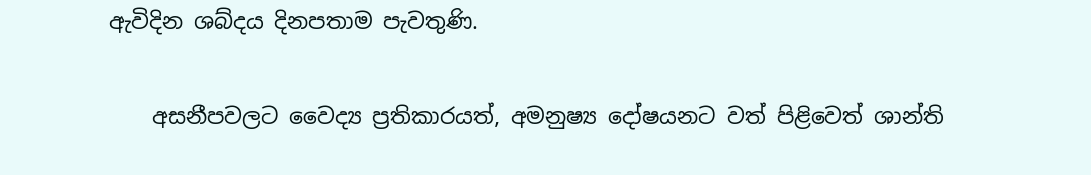ඇවිදින ශබ්දය දිනපතාම පැවතුණි.

    අසනීපවලට වෛද්‍ය ප්‍රතිකාරයත්, අමනුෂ්‍ය දෝෂයනට වත් පිළිවෙත් ශාන්ති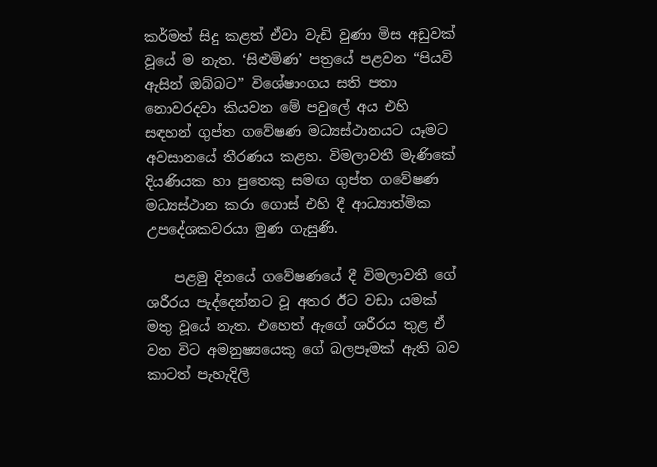කර්මත් සිදු කළත් ඒවා වැඩි වුණා මිස අඩුවක් වූයේ ම නැත. ‘සිළුමිණ’ පත්‍රයේ පළවන “පියවි ඇසින් ඔබ්බට” විශේෂාංගය සති පතා නොවරදවා කියවන මේ පවුලේ අය එහි සඳහන් ගුප්ත ගවේෂණ මධ්‍යස්ථානයට යෑමට අවසානයේ තීරණය කළහ. විමලාවතී මැණිකේ දියණියක හා පුතෙකු සමඟ ගුප්ත ගවේෂණ මධ්‍යස්ථාන කරා ගොස් එහි දී ආධ්‍යාත්මික උපදේශකවරයා මුණ ගැසුණි.

    පළමු දිනයේ ගවේෂණයේ දී විමලාවතී ගේ ශරීරය පැද්දෙන්නට වූ අතර ඊට වඩා යමක් මතු වූයේ නැත. එහෙත් ඇගේ ශරීරය තුළ ඒ වන විට අමනුෂ්‍යයෙකු ගේ බලපෑමක් ඇති බව කාටත් පැහැදිලි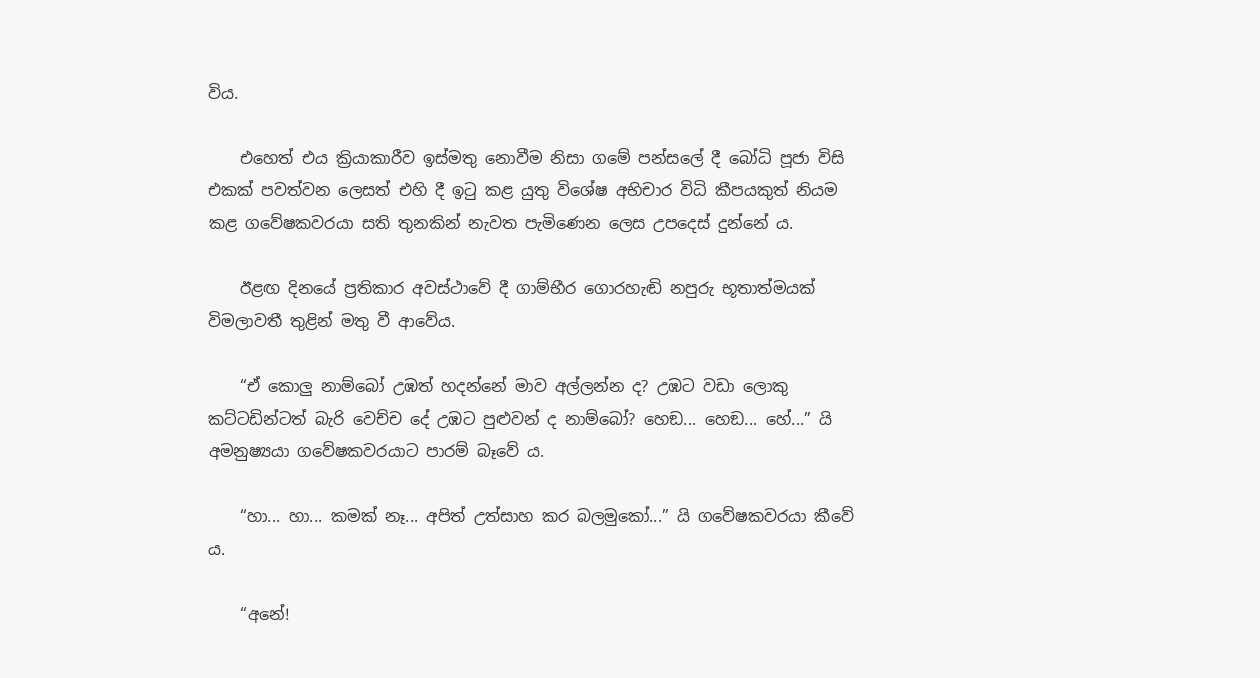විය.

    එහෙත් එය ක්‍රියාකාරීව ඉස්මතු නොවීම නිසා ගමේ පන්සලේ දී බෝධි පූජා විසි එකක් පවත්වන ලෙසත් එහි දී ඉටු කළ යුතු විශේෂ අභිචාර විධි කීපයකුත් නියම කළ ගවේෂකවරයා සති තුනකින් නැවත පැමිණෙන ලෙස උපදෙස් දුන්නේ ය.

    ඊළඟ දිනයේ ප්‍රතිකාර අවස්ථාවේ දී ගාම්භීර ගොරහැඬි නපුරු භූතාත්මයක් විමලාවතී තුළින් මතු වී ආවේය.

    “ඒ කොලු නාම්බෝ උඹත් හදන්නේ මාව අල්ලන්න ද? උඹට වඩා ලොකු කට්ටඩින්ටත් බැරි වෙච්ච දේ උඹට පුළුවන් ද නාම්බෝ? හෙඞ... හෙඞ... හේ...” යි අමනුෂ්‍යයා ගවේෂකවරයාට පාරම් බෑවේ ය.

    “හා... හා... කමක් නෑ... අපිත් උත්සාහ කර බලමුකෝ...” යි ගවේෂකවරයා කීවේ ය.

    “අනේ!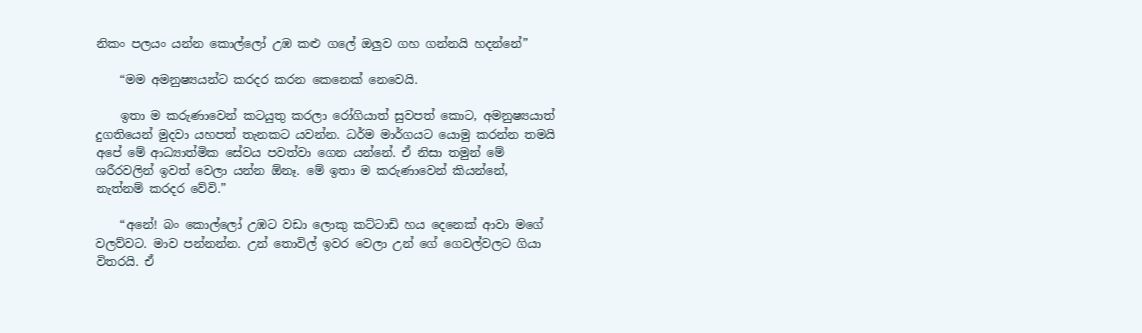නිකං පලයං යන්න කොල්ලෝ උඹ කළු ගලේ ඔලුව ගහ ගන්නයි හදන්නේ”

    “මම අමනුෂ්‍යයන්ට කරදර කරන කෙනෙක් නෙවෙයි.

    ඉතා ම කරුණාවෙන් කටයුතු කරලා රෝගියාත් සුවපත් කොට, අමනුෂ්‍යයාත් දුගතියෙන් මුදවා යහපත් තැනකට යවන්න. ධර්ම මාර්ගයට යොමු කරන්න තමයි අපේ මේ ආධ්‍යාත්මික සේවය පවත්වා ගෙන යන්නේ. ඒ නිසා තමුන් මේ ශරීරවලින් ඉවත් වෙලා යන්න ඕනෑ. මේ ඉතා ම කරුණාවෙන් කියන්නේ, නැත්නම් කරදර වේවි.”

    “අනේ! බං කොල්ලෝ උඹට වඩා ලොකු කට්ටාඩි හය දෙනෙක් ආවා මගේ වලව්වට. මාව පන්නන්න. උන් තොවිල් ඉවර වෙලා උන් ගේ ගෙවල්වලට ගියා විතරයි. ඒ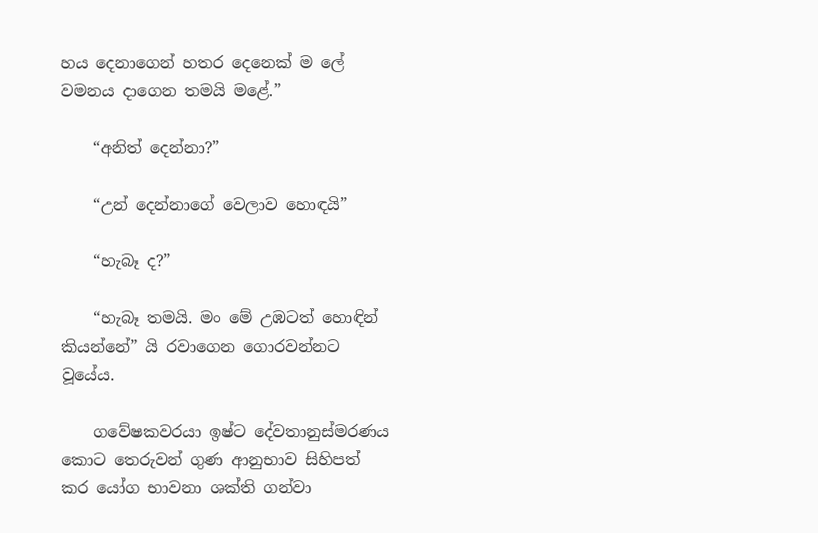හය දෙනාගෙන් හතර දෙනෙක් ම ලේ වමනය දාගෙන තමයි මළේ.”

    “අනිත් දෙන්නා?”

    “උන් දෙන්නාගේ වෙලාව හොඳයි”

    “හැබෑ ද?”

    “හැබෑ තමයි. මං මේ උඹටත් හොඳින් කියන්නේ” යි රවාගෙන ගොරවන්නට වූයේය.

    ගවේෂකවරයා ඉෂ්ට දේවතානුස්මරණය කොට තෙරුවන් ගුණ ආනුභාව සිහිපත් කර යෝග භාවනා ශක්ති ගන්වා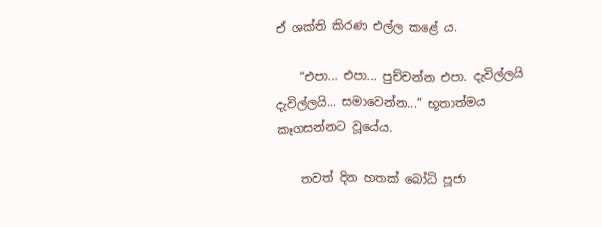ඒ ශක්ති කිරණ එල්ල කළේ ය.

    “එපා... එපා... පුච්චන්න එපා. දැවිල්ලයි දැවිල්ලයි... සමාවෙන්න...” භූතාත්මය කෑගසන්නට වූයේය.

    තවත් දින හතක් බෝධි පූජා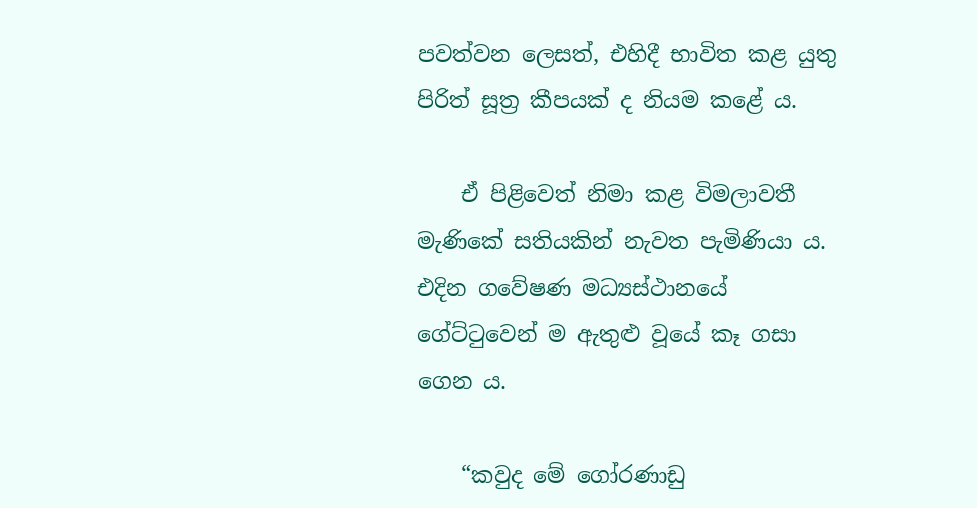පවත්වන ලෙසත්, එහිදී භාවිත කළ යුතු පිරිත් සූත්‍ර කීපයක් ද නියම කළේ ය.

    ඒ පිළිවෙත් නිමා කළ විමලාවතී මැණිකේ සතියකින් නැවත පැමිණියා ය. එදින ගවේෂණ මධ්‍යස්ථානයේ ගේට්ටුවෙන් ම ඇතුළු වූයේ කෑ ගසා ගෙන ය.

    “කවුද මේ ගෝරණාඩු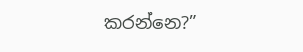කරන්නෙ?”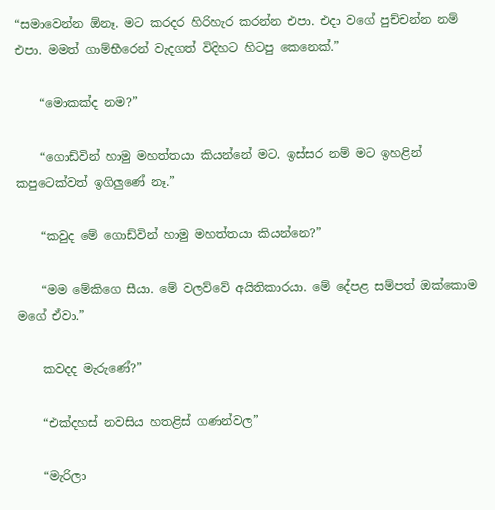“සමාවෙන්න ඕනෑ. මට කරදර හිරිහැර කරන්න එපා. එදා වගේ පුච්චන්න නම් එපා. මමත් ගාම්භීරෙන් වැදගත් විදිහට හිටපු කෙනෙක්.”

    “මොකක්ද නම?”

    “ගොඩ්වින් හාමු මහත්තයා කියන්නේ මට. ඉස්සර නම් මට ඉහළින් කපුටෙක්වත් ඉගිලුණේ නෑ.”

    “කවුද මේ ගොඩ්වින් හාමු මහත්තයා කියන්නෙ?”

    “මම මේකිගෙ සීයා. මේ වලව්වේ අයිතිකාරයා. මේ දේපළ සම්පත් ඔක්කොම මගේ ඒවා.”

    කවදද මැරුණේ?”

    “එක්දහස් නවසිය හතළිස් ගණන්වල”

    “මැරිලා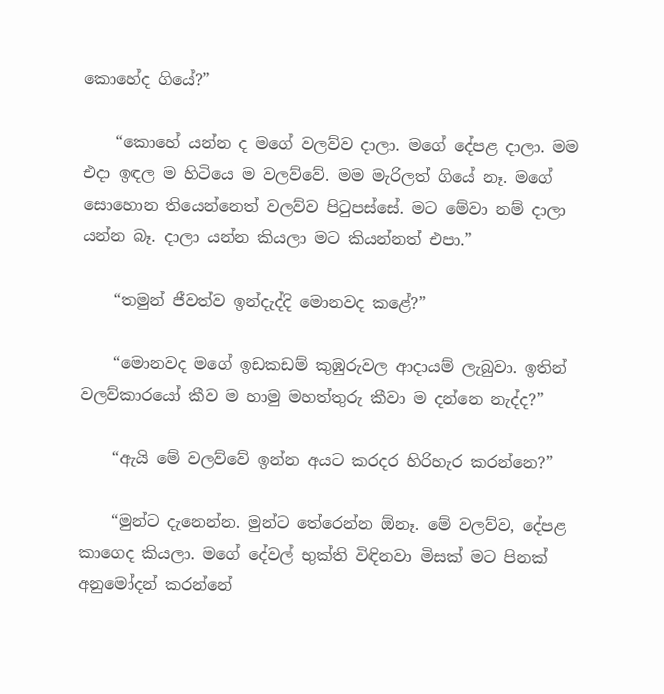කොහේද ගියේ?”

    “කොහේ යන්න ද මගේ වලව්ව දාලා. මගේ දේපළ දාලා. මම එදා ඉඳල ම හිටියෙ ම වලව්වේ. මම මැරිලත් ගියේ නෑ. මගේ සොහොන තියෙන්නෙත් වලව්ව පිටුපස්සේ. මට මේවා නම් දාලා යන්න බෑ. දාලා යන්න කියලා මට කියන්නත් එපා.”

    “තමුන් ජීවත්ව ඉන්දැද්දි මොනවද කළේ?”

    “මොනවද මගේ ඉඩකඩම් කුඹුරුවල ආදායම් ලැබුවා. ඉතින් වලව්කාරයෝ කීව ම හාමු මහත්තුරු කීවා ම දන්නෙ නැද්ද?”

    “ඇයි මේ වලව්වේ ඉන්න අයට කරදර හිරිහැර කරන්නෙ?”

    “මුන්ට දැනෙන්න. මුන්ට තේරෙන්න ඕනෑ. මේ වලව්ව, දේපළ කාගෙද කියලා. මගේ දේවල් භුක්ති විඳිනවා මිසක් මට පිනක් අනුමෝදන් කරන්නේ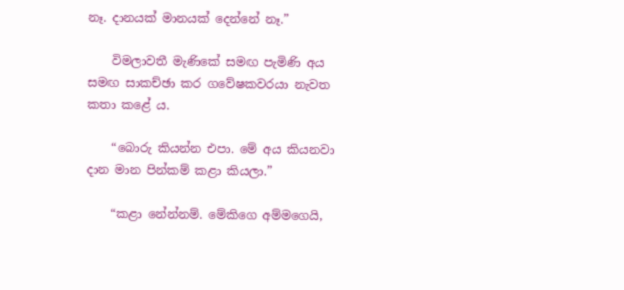නෑ. දානයක් මානයක් දෙන්නේ නෑ.”

    විමලාවතී මැණිකේ සමඟ පැමිණි අය සමඟ සාකච්ඡා කර ගවේෂකවරයා නැවත කතා කළේ ය.

    “බොරු කියන්න එපා. මේ අය කියනවා දාන මාන පින්කම් කළා කියලා.”

    “කළා නේන්නම්. මේකිගෙ අම්මගෙයි,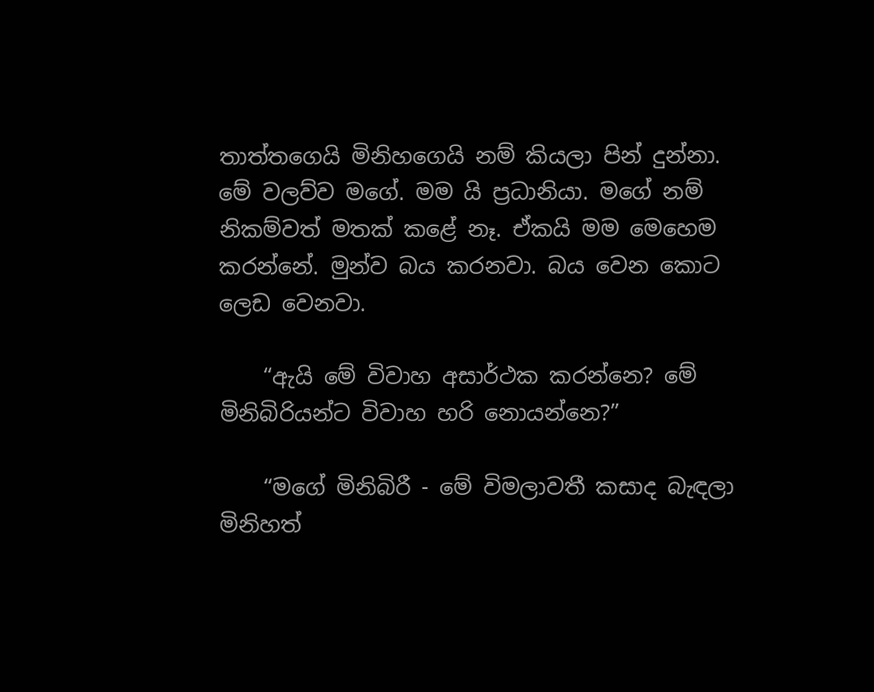තාත්තගෙයි මිනිහගෙයි නම් කියලා පින් දුන්නා. මේ වලව්ව මගේ. මම යි ප්‍රධානියා. මගේ නම් නිකම්වත් මතක් කළේ නෑ. ඒකයි මම මෙහෙම කරන්නේ. මුන්ව බය කරනවා. බය වෙන කොට ලෙඩ වෙනවා.

    “ඇයි මේ විවාහ අසාර්ථක කරන්නෙ? මේ මිනිබිරියන්ට විවාහ හරි නොයන්නෙ?”

    “මගේ මිනිබිරී - මේ විමලාවතී කසාද බැඳලා මිනිහත්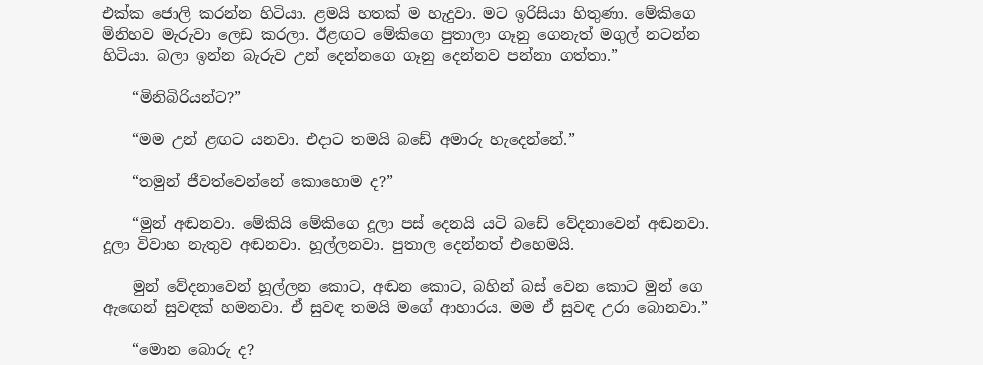එක්ක ජොලි කරන්න හිටියා. ළමයි හතක් ම හැදුවා. මට ඉරිසියා හිතුණා. මේකිගෙ මිනිහව මැරුවා ලෙඩ කරලා. ඊළඟට මේකිගෙ පුතාලා ගෑනු ගෙනැත් මගුල් නටන්න හිටියා. බලා ඉන්න බැරුව උන් දෙන්නගෙ ගෑනු දෙන්නව පන්නා ගත්තා.”

    “මිනිබිරියන්ට?”

    “මම උන් ළඟට යනවා. එදාට තමයි බඩේ අමාරු හැදෙන්නේ.”

    “තමුන් ජීවත්වෙන්නේ කොහොම ද?”

    “මුන් අඬනවා. මේකියි මේකිගෙ දූලා පස් දෙනයි යටි බඩේ වේදනාවෙන් අඬනවා. දූලා විවාහ නැතුව අඬනවා. හූල්ලනවා. පුතාල දෙන්නත් එහෙමයි.

    මුන් වේදනාවෙන් හූල්ලන කොට, අඬන කොට, බහින් බස් වෙන කොට මුන් ගෙ ඇඟෙන් සුවඳක් හමනවා. ඒ සුවඳ තමයි මගේ ආහාරය. මම ඒ සුවඳ උරා බොනවා.”

    “මොන බොරු ද?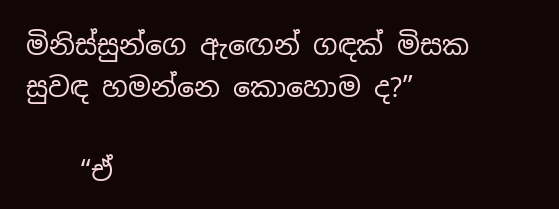මිනිස්සුන්ගෙ ඇඟෙන් ගඳක් මිසක සුවඳ හමන්නෙ කොහොම ද?”

    “ඒ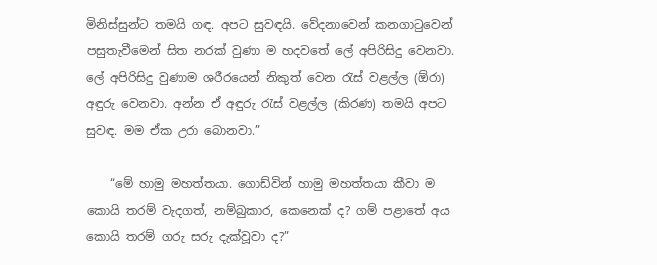මිනිස්සුන්ට තමයි ගඳ. අපට සුවඳයි. වේදනාවෙන් කනගාටුවෙන් පසුතැවීමෙන් සිත නරක් වුණා ම හදවතේ ලේ අපිරිසිදු වෙනවා. ලේ අපිරිසිදු වුණාම ශරීරයෙන් නිකුත් වෙන රැස් වළල්ල (ඕරා) අඳුරු වෙනවා. අන්න ඒ අඳුරු රැස් වළල්ල (කිරණ) තමයි අපට සුවඳ. මම ඒක උරා බොනවා.”

    “මේ හාමු මහත්තයා. ගොඩ්වින් හාමු මහත්තයා කීවා ම කොයි තරම් වැදගත්, නම්බුකාර, කෙනෙක් ද? ගම් පළාතේ අය කොයි තරම් ගරු සරු දැක්වූවා ද?”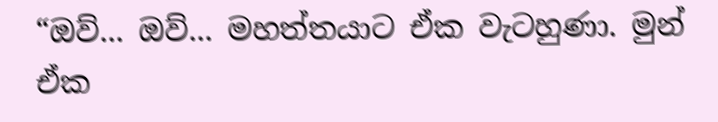“ඔව්... ඔව්... මහත්තයාට ඒක වැටහුණා. මුන් ඒක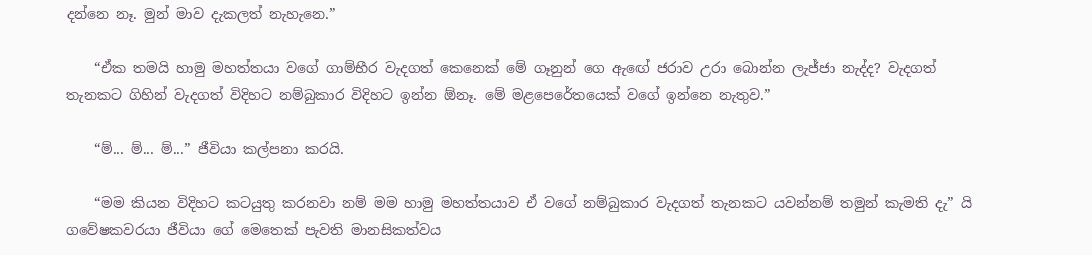දන්නෙ නෑ. මුන් මාව දැකලත් නැහැනෙ.”

    “ඒක තමයි හාමු මහත්තයා වගේ ගාම්භීර වැදගත් කෙනෙක් මේ ගෑනුන් ගෙ ඇඟේ ජරාව උරා බොන්න ලැජ්ජා නැද්ද? වැදගත් තැනකට ගිහින් වැදගත් විදිහට නම්බුකාර විදිහට ඉන්න ඕනෑ. මේ මළපෙරේතයෙක් වගේ ඉන්නෙ නැතුව.”

    “ම්... ම්... ම්...” ජීවියා කල්පනා කරයි.

    “මම කියන විදිහට කටයුතු කරනවා නම් මම හාමු මහත්තයාව ඒ වගේ නම්බුකාර වැදගත් තැනකට යවන්නම් තමුන් කැමති දැ” යි ගවේෂකවරයා ජීවියා ගේ මෙතෙක් පැවති මානසිකත්වය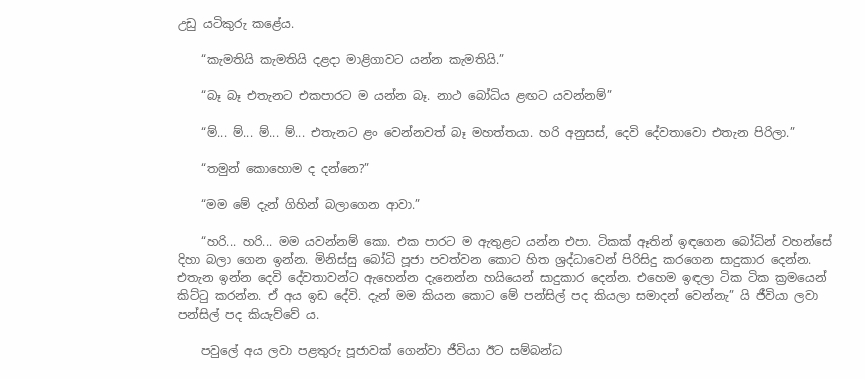උඩු යටිකුරු කළේය.

    “කැමතියි කැමතියි දළදා මාළිගාවට යන්න කැමතියි.”

    “බෑ බෑ එතැනට එකපාරට ම යන්න බෑ. නාථ බෝධිය ළඟට යවන්නම්”

    “ම්... ම්... ම්... ම්... එතැනට ළං වෙන්නවත් බෑ මහත්තයා. හරි අනුසස්, දෙවි දේවතාවො එතැන පිරිලා.”

    “තමුන් කොහොම ද දන්නෙ?”

    “මම මේ දැන් ගිහින් බලාගෙන ආවා.”

    “හරි... හරි... මම යවන්නම් කො. එක පාරට ම ඇතුළට යන්න එපා. ටිකක් ඈතින් ඉඳගෙන බෝධින් වහන්සේ දිහා බලා ගෙන ඉන්න. මිනිස්සු බෝධි පූජා පවත්වන කොට හිත ශ්‍රද්ධාවෙන් පිරිසිදු කරගෙන සාදුකාර දෙන්න. එතැන ඉන්න දෙවි දේවතාවන්ට ඇහෙන්න දැනෙන්න හයියෙන් සාදුකාර දෙන්න. එහෙම ඉඳලා ටික ටික ක්‍රමයෙන් කිට්ටු කරන්න. ඒ අය ඉඩ දේවි. දැන් මම කියන කොට මේ පන්සිල් පද කියලා සමාදන් වෙන්නැ” යි ජීවියා ලවා පන්සිල් පද කියැව්වේ ය.

    පවුලේ අය ලවා පළතුරු පූජාවක් ගෙන්වා ජීවියා ඊට සම්බන්ධ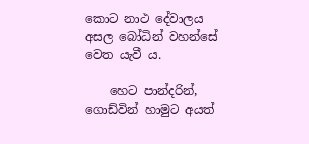කොට නාථ දේවාලය අසල බෝධින් වහන්සේ වෙත යැවී ය.

    හෙට පාන්දරින්, ගොඩ්වින් හාමුට අයත්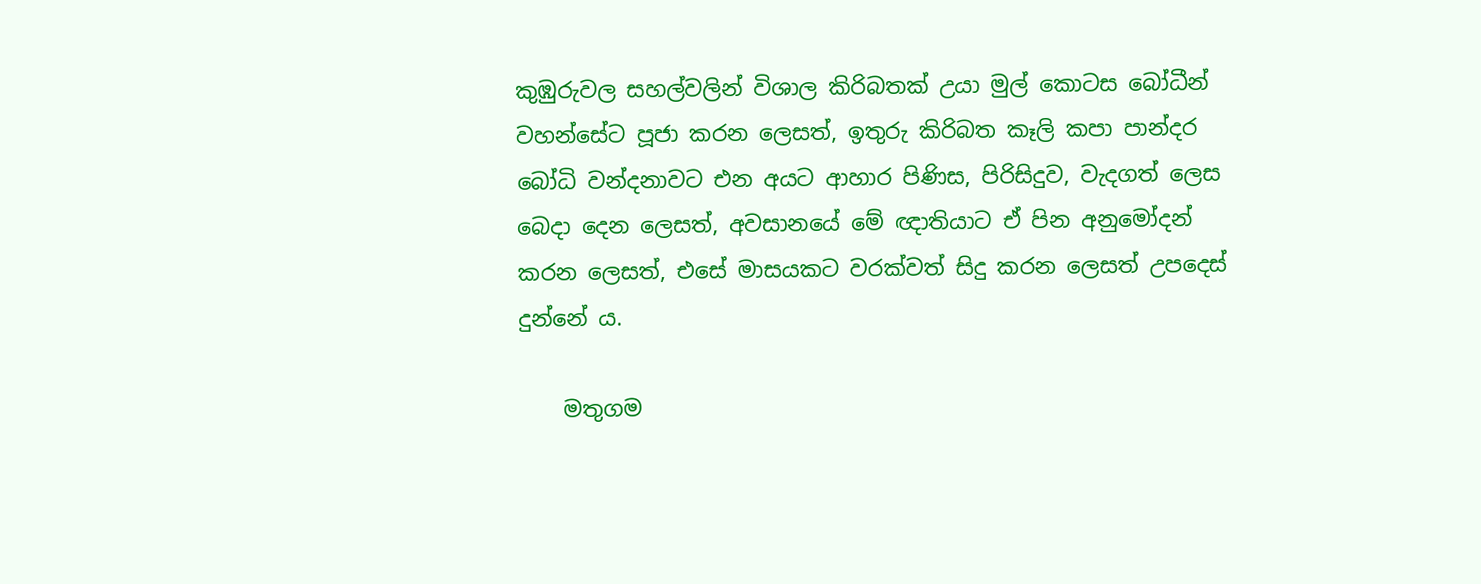කුඹුරුවල සහල්වලින් විශාල කිරිබතක් උයා මුල් කොටස බෝධීන් වහන්සේට පූජා කරන ලෙසත්, ඉතුරු කිරිබත කෑලි කපා පාන්දර බෝධි වන්දනාවට එන අයට ආහාර පිණිස, පිරිසිදුව, වැදගත් ලෙස බෙදා දෙන ලෙසත්, අවසානයේ මේ ඥාතියාට ඒ පින අනුමෝදන් කරන ලෙසත්, එසේ මාසයකට වරක්වත් සිදු කරන ලෙසත් උපදෙස් දුන්නේ ය.

    මතුගම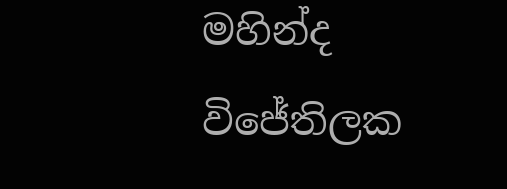මහින්ද විජේතිලක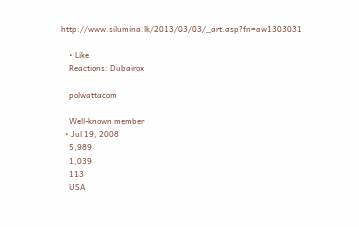http://www.silumina.lk/2013/03/03/_art.asp?fn=aw1303031

    • Like
    Reactions: Dubairox

    polwattacom

    Well-known member
  • Jul 19, 2008
    5,989
    1,039
    113
    USA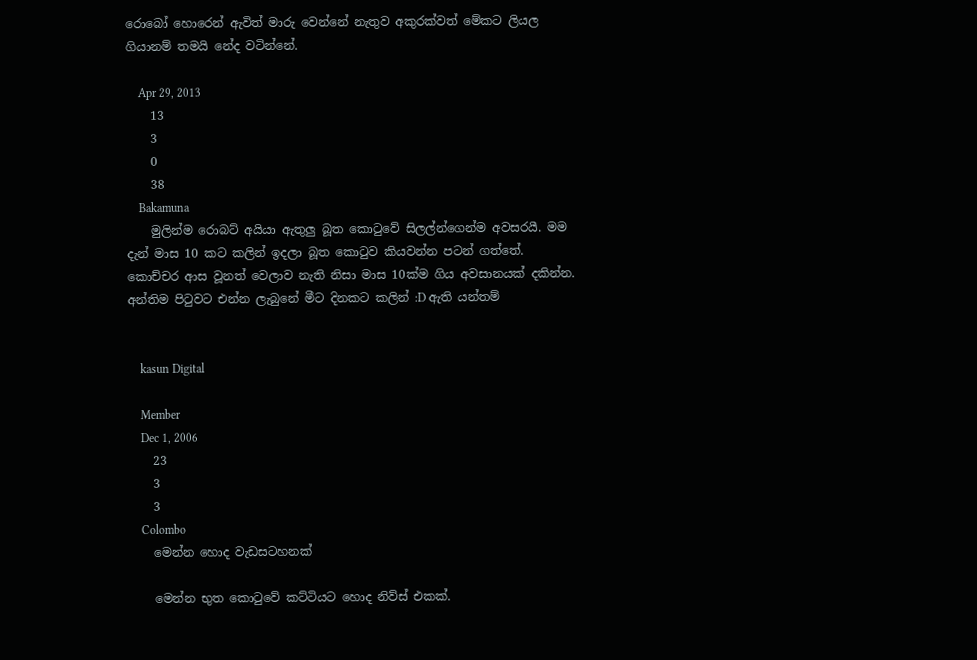රොබෝ හොරෙන් ඇවිත් මාරු වෙන්නේ නැතුව අකුරක්වත් මේකට ලියල ගියානම් තමයි නේද වටින්නේ.

    Apr 29, 2013
    13
    3
    0
    38
    Bakamuna
    මුලින්ම රොබට් අයියා ඇතුලු බූත කොටුවේ සිලල්න්ගෙන්ම අවසරයී. මම දැන් මාස 10 කට කලින් ඉදලා බූත කොටුව කියවන්න පටන් ගත්තේ. කොච්චර ආස වූනත් වෙලාව නැති නිසා මාස 10ක්ම ගිය අවසානයක් දකින්න. අන්තිම පිටුවට එන්න ලැබුනේ මීට දිනකට කලින් :D ඇති යන්තම්


    kasun Digital

    Member
    Dec 1, 2006
    23
    3
    3
    Colombo
    මෙන්න හොද වැඩසටහනක්

    මෙන්න භුත කොටුවේ කට්ටියට හොද නිව්ස් එකක්.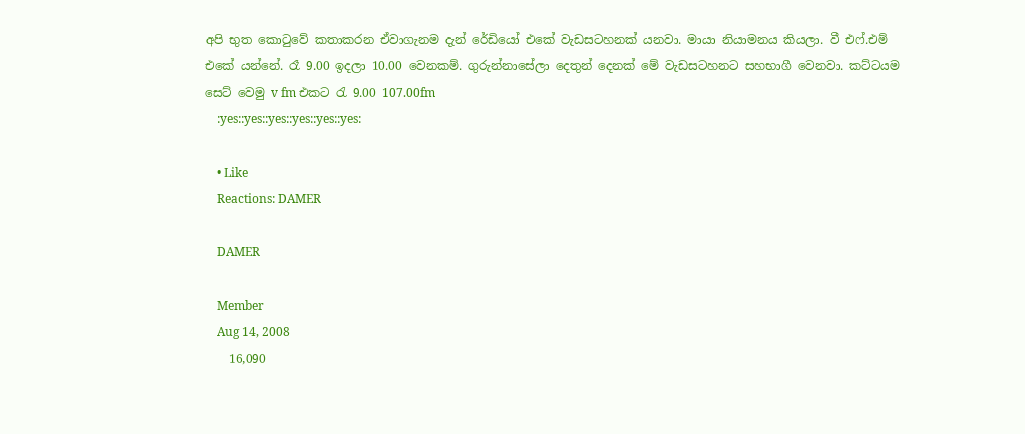අපි භුත කොටුවේ කතාකරන ඒවාගැනම දැන් රේඩියෝ එකේ වැඩසටහනක් යනවා. මායා නියාමනය කියලා. වී එෆ්.එම් එකේ යන්නේ. රෑ 9.00 ඉදලා 10.00 වෙනකම්. ගුරුන්නාසේලා දෙතුන් දෙනක් මේ වැඩසටහනට සහභාගී වෙනවා. කට්ටයම සෙට් වෙමු v fm එකට රැ 9.00 107.00fm
    :yes::yes::yes::yes::yes::yes:

    • Like
    Reactions: DAMER

    DAMER

    Member
    Aug 14, 2008
    16,090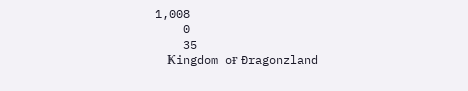1,008
    0
    35
    Ҝingdom oғ Ðragonzland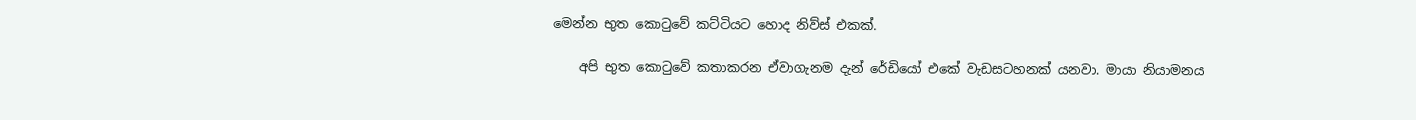මෙන්න භුත කොටුවේ කට්ටියට හොද නිව්ස් එකක්.

    අපි භුත කොටුවේ කතාකරන ඒවාගැනම දැන් රේඩියෝ එකේ වැඩසටහනක් යනවා. මායා නියාමනය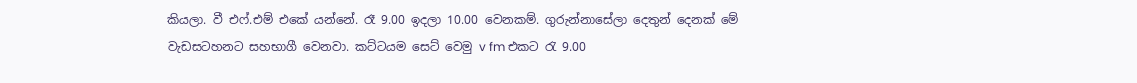කියලා. වී එෆ්.එම් එකේ යන්නේ. රෑ 9.00 ඉදලා 10.00 වෙනකම්. ගුරුන්නාසේලා දෙතුන් දෙනක් මේ වැඩසටහනට සහභාගී වෙනවා. කට්ටයම සෙට් වෙමු v fm එකට රැ 9.00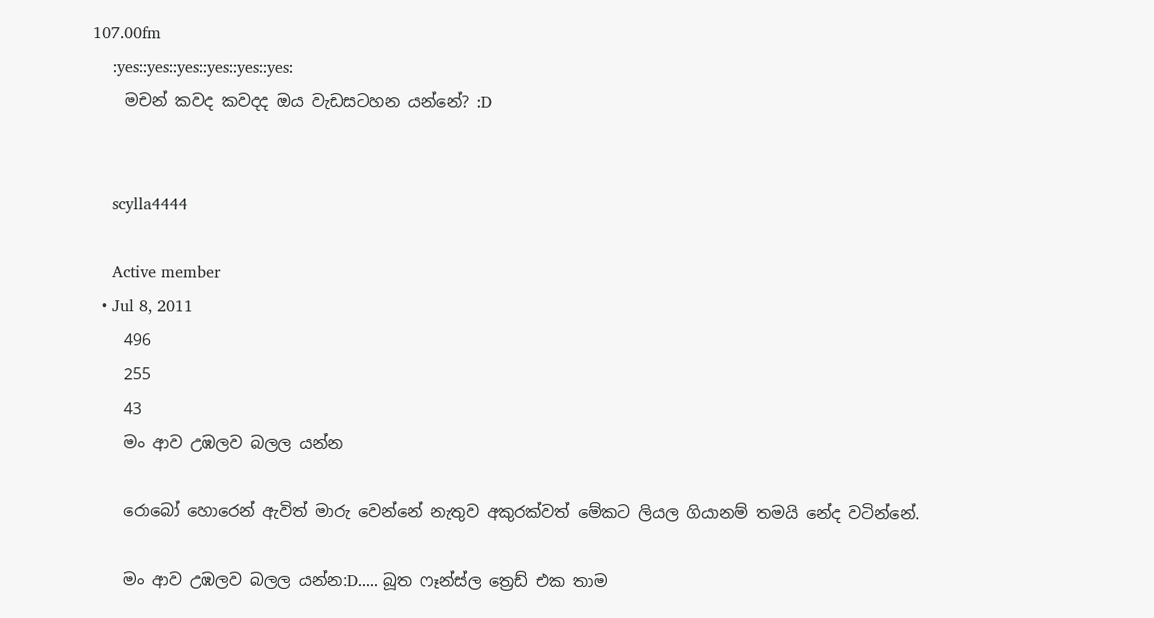107.00fm
    :yes::yes::yes::yes::yes::yes:
    මචන් කවද කවදද ඔය වැඩසටහන යන්නේ? :D


    scylla4444

    Active member
  • Jul 8, 2011
    496
    255
    43
    මං ආව උඹලව බලල යන්න

    රොබෝ හොරෙන් ඇවිත් මාරු වෙන්නේ නැතුව අකුරක්වත් මේකට ලියල ගියානම් තමයි නේද වටින්නේ.

    මං ආව උඹලව බලල යන්න:D..... බූත ෆෑන්ස්ල ත්‍රෙඩ් එක තාම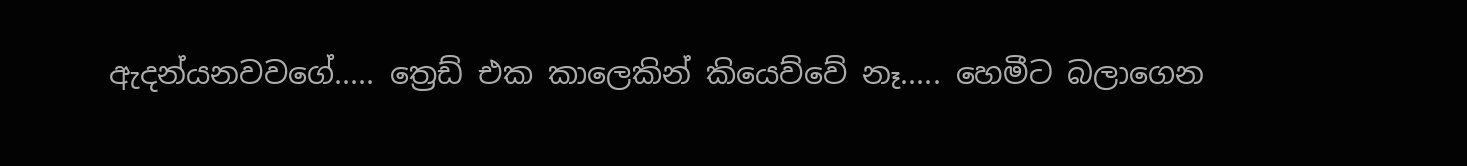ඇදන්යනවවගේ..... ත්‍රෙඩ් එක කාලෙකින් කියෙව්වේ නෑ..... හෙමීට බලාගෙන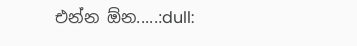එන්න ඕන.....:dull: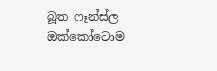බූත ෆෑන්ස්ල ඔක්කෝටොම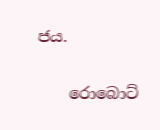ජය.

    රොබොට්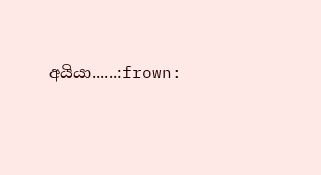අයියා......:frown: